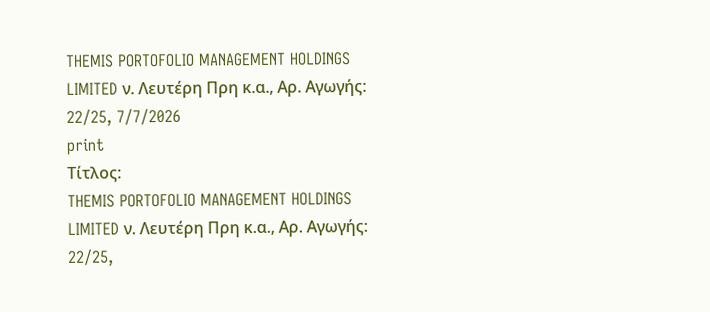THEMIS PORTOFOLIO MANAGEMENT HOLDINGS LIMITED ν. Λευτέρη Πρη κ.α., Αρ. Αγωγής: 22/25, 7/7/2026
print
Τίτλος:
THEMIS PORTOFOLIO MANAGEMENT HOLDINGS LIMITED ν. Λευτέρη Πρη κ.α., Αρ. Αγωγής: 22/25,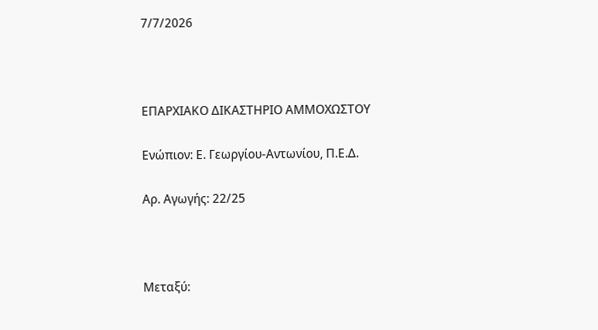7/7/2026



ΕΠΑΡΧΙΑΚΟ ΔΙΚΑΣΤΗΡΙΟ ΑΜΜΟΧΩΣΤΟΥ

Ενώπιον: Ε. Γεωργίου-Αντωνίου, Π.Ε.Δ.

Αρ. Αγωγής: 22/25



Μεταξύ: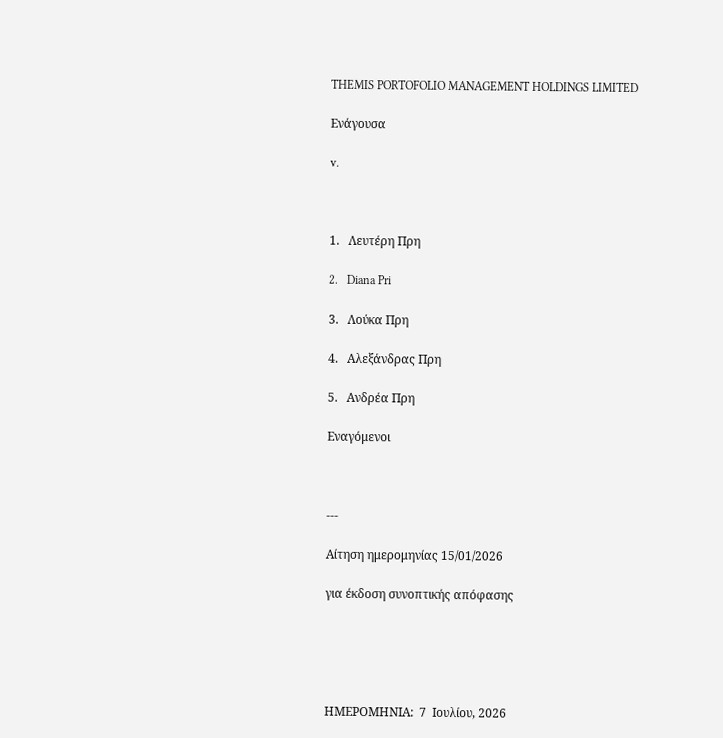THEMIS PORTOFOLIO MANAGEMENT HOLDINGS LIMITED

Ενάγουσα

v.



1.   Λευτέρη Πρη

2.   Diana Pri

3.   Λούκα Πρη

4.   Αλεξάνδρας Πρη

5.   Ανδρέα Πρη

Εναγόμενοι



---

Αίτηση ημερομηνίας 15/01/2026

για έκδοση συνοπτικής απόφασης





ΗΜΕΡΟΜΗΝΙΑ:  7  Ιουλίου, 2026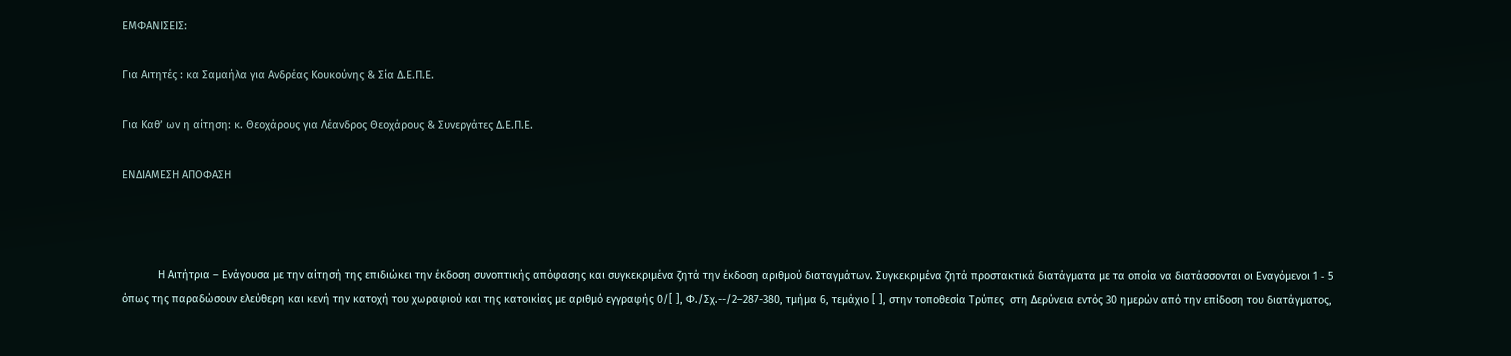ΕΜΦΑΝΙΣΕΙΣ:

Για Αιτητές : κα Σαμαήλα για Ανδρέας Κουκούνης & Σία Δ.Ε.Π.Ε.

Για Καθ’ ων η αίτηση: κ. Θεοχάρους για Λέανδρος Θεοχάρους & Συνεργάτες Δ.Ε.Π.Ε.

ΕΝΔΙΑΜΕΣΗ ΑΠΟΦΑΣΗ



            Η Αιτήτρια – Ενάγουσα με την αίτησή της επιδιώκει την έκδοση συνοπτικής απόφασης και συγκεκριμένα ζητά την έκδοση αριθμού διαταγμάτων. Συγκεκριμένα ζητά προστακτικά διατάγματα με τα οποία να διατάσσονται οι Εναγόμενοι 1 ‑ 5 όπως της παραδώσουν ελεύθερη και κενή την κατοχή του χωραφιού και της κατοικίας με αριθμό εγγραφής 0/[ ], Φ./Σχ.--/2–287-380, τμήμα 6, τεμάχιο [ ], στην τοποθεσία Τρύπες  στη Δερύνεια εντός 30 ημερών από την επίδοση του διατάγματος,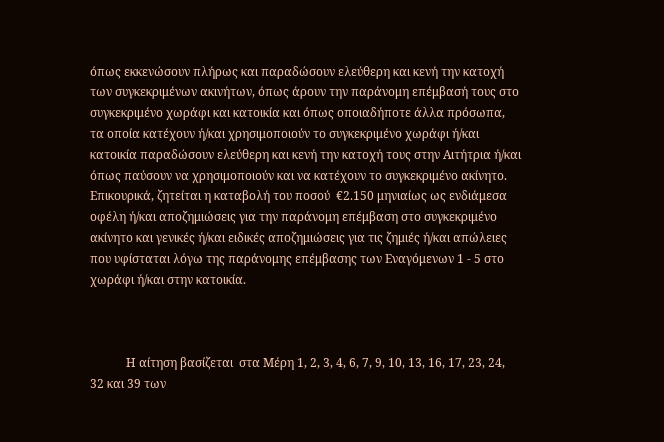όπως εκκενώσουν πλήρως και παραδώσουν ελεύθερη και κενή την κατοχή των συγκεκριμένων ακινήτων, όπως άρουν την παράνομη επέμβασή τους στο συγκεκριμένο χωράφι και κατοικία και όπως οποιαδήποτε άλλα πρόσωπα, τα οποία κατέχουν ή/και χρησιμοποιούν το συγκεκριμένο χωράφι ή/και κατοικία παραδώσουν ελεύθερη και κενή την κατοχή τους στην Αιτήτρια ή/και όπως παύσουν να χρησιμοποιούν και να κατέχουν το συγκεκριμένο ακίνητο. Επικουρικά, ζητείται η καταβολή του ποσού  €2.150 μηνιαίως ως ενδιάμεσα οφέλη ή/και αποζημιώσεις για την παράνομη επέμβαση στο συγκεκριμένο ακίνητο και γενικές ή/και ειδικές αποζημιώσεις για τις ζημιές ή/και απώλειες που υφίσταται λόγω της παράνομης επέμβασης των Εναγόμενων 1 - 5 στο χωράφι ή/και στην κατοικία.



            Η αίτηση βασίζεται  στα Μέρη 1, 2, 3, 4, 6, 7, 9, 10, 13, 16, 17, 23, 24, 32 και 39 των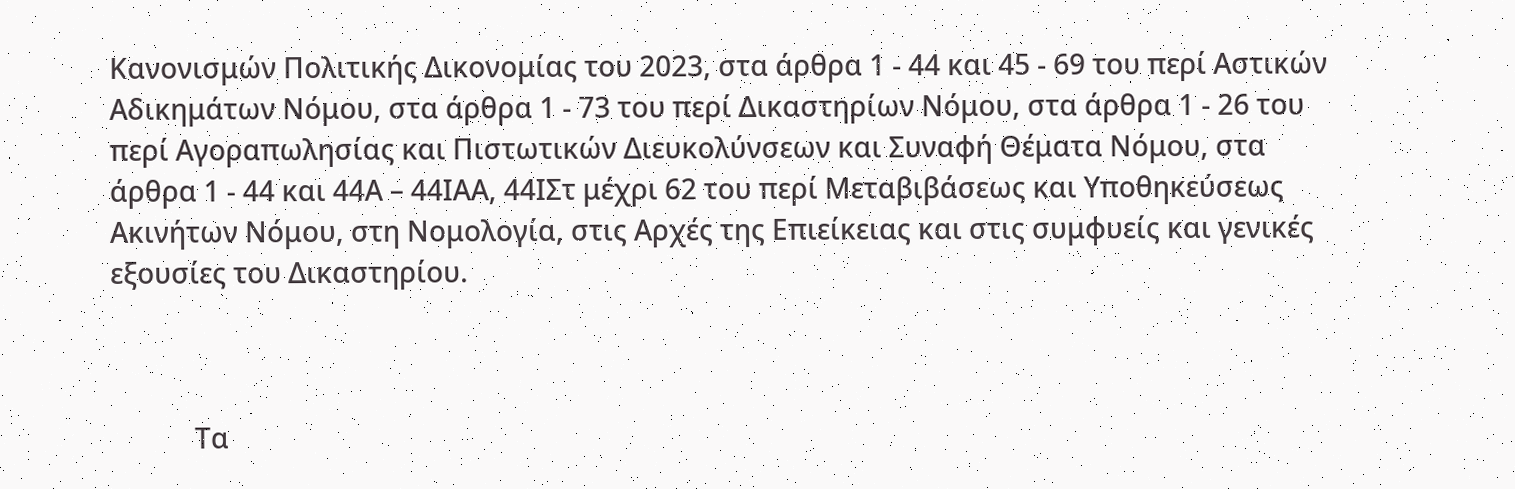Κανονισμών Πολιτικής Δικονομίας του 2023, στα άρθρα 1 ‑ 44 και 45 ‑ 69 του περί Αστικών Αδικημάτων Νόμου, στα άρθρα 1 ‑ 73 του περί Δικαστηρίων Νόμου, στα άρθρα 1 ‑ 26 του περί Αγοραπωλησίας και Πιστωτικών Διευκολύνσεων και Συναφή Θέματα Νόμου, στα άρθρα 1 ‑ 44 και 44Α – 44ΙΑΑ, 44ΙΣτ μέχρι 62 του περί Μεταβιβάσεως και Υποθηκεύσεως Ακινήτων Νόμου, στη Νομολογία, στις Αρχές της Επιείκειας και στις συμφυείς και γενικές εξουσίες του Δικαστηρίου.



            Τα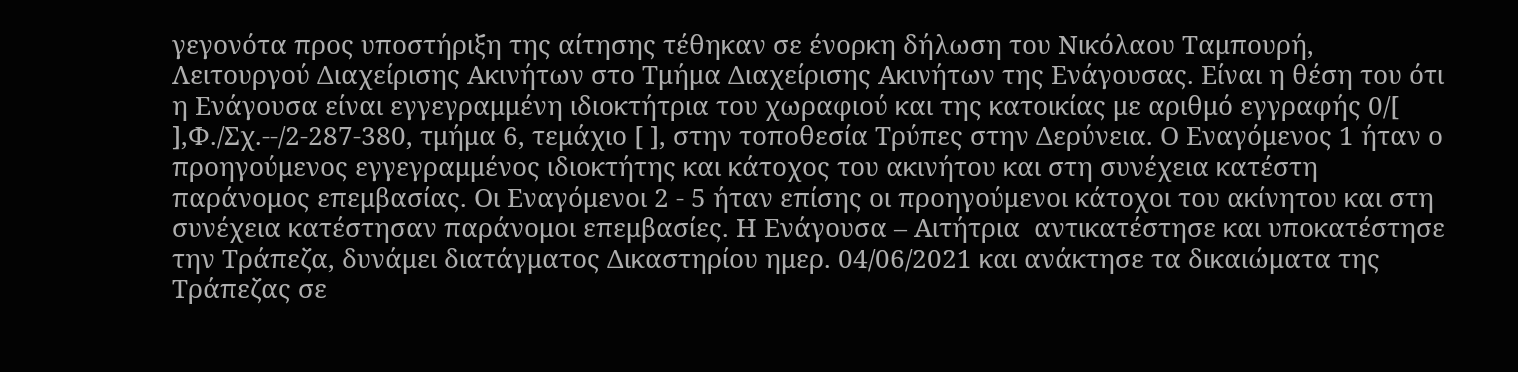γεγονότα προς υποστήριξη της αίτησης τέθηκαν σε ένορκη δήλωση του Νικόλαου Ταμπουρή, Λειτουργού Διαχείρισης Ακινήτων στο Τμήμα Διαχείρισης Ακινήτων της Ενάγουσας. Είναι η θέση του ότι η Ενάγουσα είναι εγγεγραμμένη ιδιοκτήτρια του χωραφιού και της κατοικίας με αριθμό εγγραφής 0/[ ],Φ./Σχ.--/2-287-380, τμήμα 6, τεμάχιο [ ], στην τοποθεσία Τρύπες στην Δερύνεια. Ο Εναγόμενος 1 ήταν ο προηγούμενος εγγεγραμμένος ιδιοκτήτης και κάτοχος του ακινήτου και στη συνέχεια κατέστη παράνομος επεμβασίας. Οι Εναγόμενοι 2 ‑ 5 ήταν επίσης οι προηγούμενοι κάτοχοι του ακίνητου και στη συνέχεια κατέστησαν παράνομοι επεμβασίες. Η Ενάγουσα – Αιτήτρια  αντικατέστησε και υποκατέστησε την Τράπεζα, δυνάμει διατάγματος Δικαστηρίου ημερ. 04/06/2021 και ανάκτησε τα δικαιώματα της Τράπεζας σε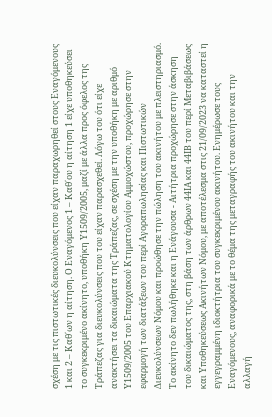σχέση με τις πιστωτικές διευκολύνσεις που είχαν παραχωρηθεί στους Εναγόμενους 1 και 2 – Καθ΄ων η αίτηση. Ο Εναγόμενος 1 – Καθ΄ου η αίτηση 1 είχε υποθηκεύσει το συγκεκριμένο ακίνητο, υποθήκη Υ1509/2005, μαζί με άλλα προς όφελος της Τράπεζας για διευκολύνσεις που του είχαν παρασχεθεί. Λόγω του ότι είχε ανακτήσει τα δικαιώματα της Τράπεζας, σε σχέση με την υποθήκη με αριθμό Υ1509/2005 του Επαρχιακού Κτηματολογίου Αμμοχώστου, προχώρησε στην εφαρμογή των διατάξεων του περί Αγοραπωλησίας και Πιστωτικών Διευκολύνσεων Νόμου και προώθησε την πώληση του ακινήτου με πλειστηριασμό. Το ακίνητο δεν πωλήθηκε και η Ενάγουσα - Αιτήτρια προχώρησε στην άσκηση του δικαιώματος της, στη βάση των άρθρων 44ΙΑ και 44ΙΒ του περί Μεταβιβάσεως και Υποθηκεύσεως Ακινήτων Νόμου, με αποτέλεσμα στις 21/09/2023 να καταστεί η εγγεγραμμένη ιδιοκτήτρια του συγκεκριμένου ακινήτου. Ενημέρωσε τους Εναγόμενους, αναφορικά με το θέμα της μεταγραφής του ακινήτου και την αλλαγή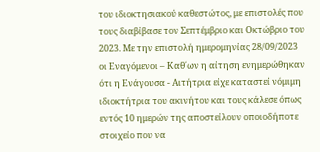του ιδιοκτησιακού καθεστώτος, με επιστολές που τους διαβίβασε τον Σεπτέμβριο και Οκτώβριο του 2023. Με την επιστολή ημερομηνίας 28/09/2023 οι Εναγόμενοι – Καθ΄ων η αίτηση ενημερώθηκαν ότι η Ενάγουσα - Αιτήτρια είχε καταστεί νόμιμη ιδιοκτήτρια του ακινήτου και τους κάλεσε όπως εντός 10 ημερών της αποστείλουν οποιοδήποτε στοιχείο που να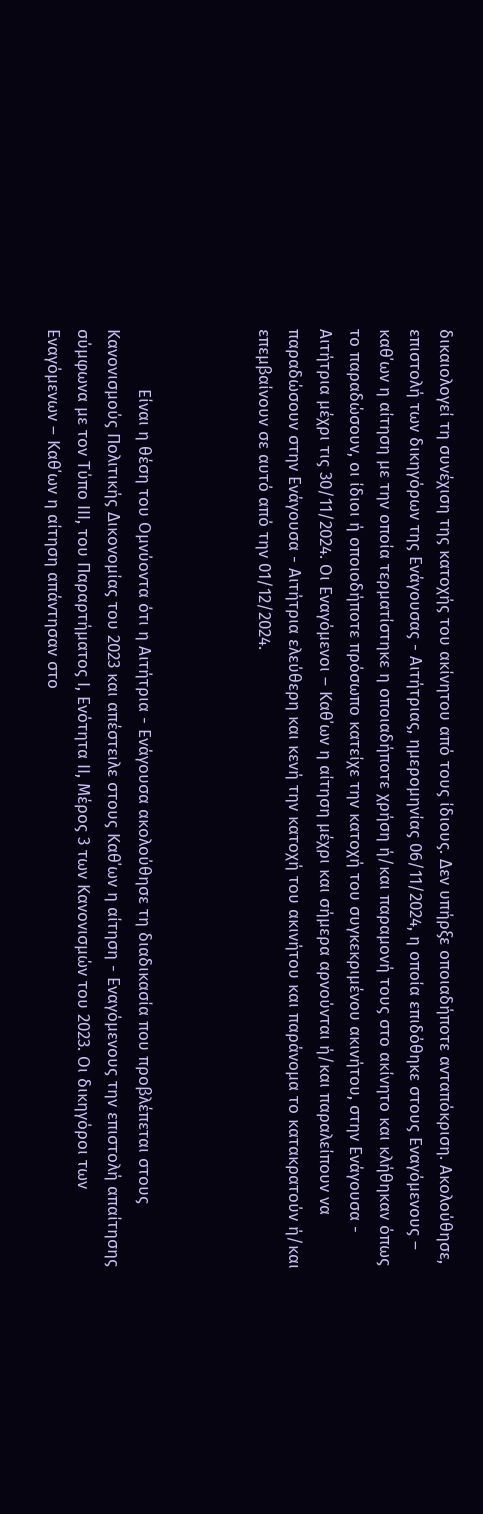δικαιολογεί τη συνέχιση της κατοχής του ακίνητου από τους ίδιους. Δεν υπήρξε οποιαδήποτε ανταπόκριση. Ακολούθησε, επιστολή των δικηγόρων της Ενάγουσας - Αιτήτριας, ημερομηνίας 06/11/2024, η οποία επιδόθηκε στους Εναγόμενους – καθ΄ων η αίτηση με την οποία τερματίστηκε η οποιαδήποτε χρήση ή/και παραμονή τους στο ακίνητο και κλήθηκαν όπως το παραδώσουν, οι ίδιοι ή οποιοδήποτε πρόσωπο κατείχε την κατοχή του συγκεκριμένου ακινήτου, στην Ενάγουσα - Αιτήτρια μέχρι τις 30/11/2024. Οι Εναγόμενοι – Καθ΄ων η αίτηση μέχρι και σήμερα αρνούνται ή/και παραλείπουν να παραδώσουν στην Ενάγουσα - Αιτήτρια ελεύθερη και κενή την κατοχή του ακινήτου και παράνομα το κατακρατούν ή/και επεμβαίνουν σε αυτό από την 01/12/2024.



            Είναι η θέση του Ομνύοντα ότι η Αιτήτρια - Ενάγουσα ακολούθησε τη διαδικασία που προβλέπεται στους Κανονισμούς Πολιτικής Δικονομίας του 2023 και απέστειλε στους Καθ΄ων η αίτηση - Εναγόμενους την επιστολή απαίτησης σύμφωνα με τον Τύπο ΙΙΙ, του Παραρτήματος Ι, Ενότητα ΙΙ, Μέρος 3 των Κανονισμών του 2023. Οι δικηγόροι των Εναγόμενων – Καθ΄ων η αίτηση απάντησαν στο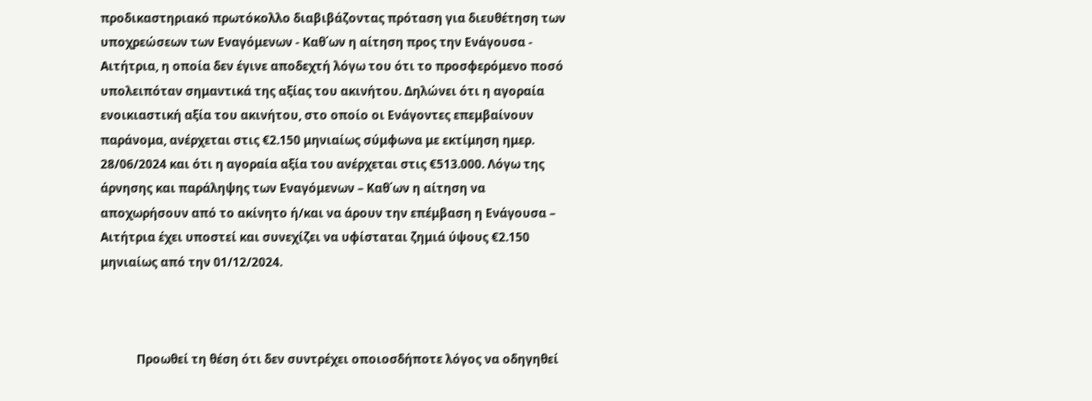προδικαστηριακό πρωτόκολλο διαβιβάζοντας πρόταση για διευθέτηση των υποχρεώσεων των Εναγόμενων - Καθ΄ων η αίτηση προς την Ενάγουσα - Αιτήτρια, η οποία δεν έγινε αποδεχτή λόγω του ότι το προσφερόμενο ποσό υπολειπόταν σημαντικά της αξίας του ακινήτου. Δηλώνει ότι η αγοραία ενοικιαστική αξία του ακινήτου, στο οποίο οι Ενάγοντες επεμβαίνουν παράνομα, ανέρχεται στις €2.150 μηνιαίως σύμφωνα με εκτίμηση ημερ. 28/06/2024 και ότι η αγοραία αξία του ανέρχεται στις €513.000. Λόγω της άρνησης και παράληψης των Εναγόμενων – Καθ΄ων η αίτηση να αποχωρήσουν από το ακίνητο ή/και να άρουν την επέμβαση η Ενάγουσα – Αιτήτρια έχει υποστεί και συνεχίζει να υφίσταται ζημιά ύψους €2.150 μηνιαίως από την 01/12/2024.



            Προωθεί τη θέση ότι δεν συντρέχει οποιοσδήποτε λόγος να οδηγηθεί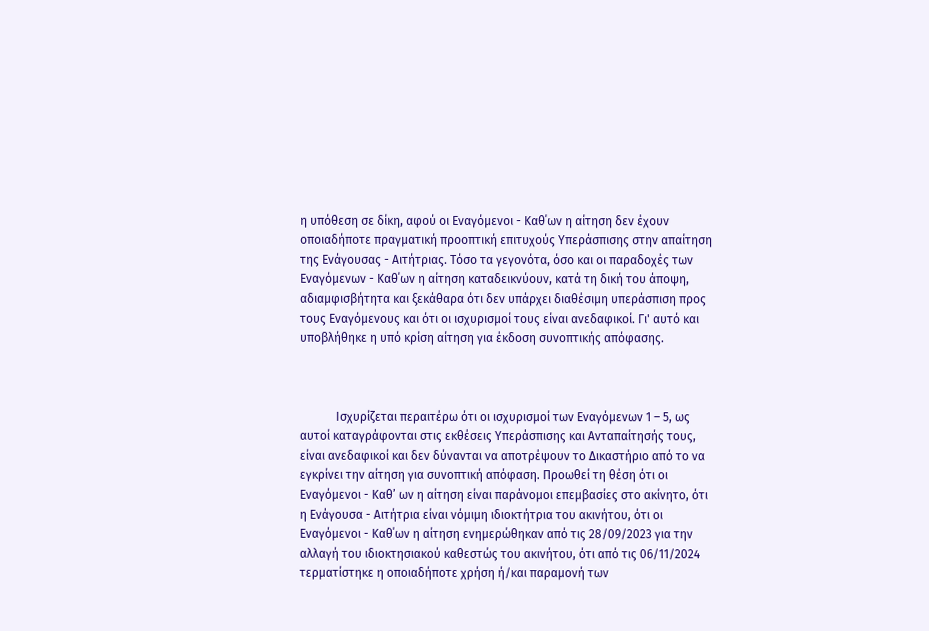η υπόθεση σε δίκη, αφού οι Εναγόμενοι - Καθ΄ων η αίτηση δεν έχουν οποιαδήποτε πραγματική προοπτική επιτυχούς Υπεράσπισης στην απαίτηση της Ενάγουσας - Αιτήτριας. Τόσο τα γεγονότα, όσο και οι παραδοχές των Εναγόμενων - Καθ΄ων η αίτηση καταδεικνύουν, κατά τη δική του άποψη, αδιαμφισβήτητα και ξεκάθαρα ότι δεν υπάρχει διαθέσιμη υπεράσπιση προς τους Εναγόμενους και ότι οι ισχυρισμοί τους είναι ανεδαφικοί. Γι' αυτό και υποβλήθηκε η υπό κρίση αίτηση για έκδοση συνοπτικής απόφασης.



            Ισχυρίζεται περαιτέρω ότι οι ισχυρισμοί των Εναγόμενων 1 – 5, ως αυτοί καταγράφονται στις εκθέσεις Υπεράσπισης και Ανταπαίτησής τους, είναι ανεδαφικοί και δεν δύνανται να αποτρέψουν το Δικαστήριο από το να εγκρίνει την αίτηση για συνοπτική απόφαση. Προωθεί τη θέση ότι οι Εναγόμενοι - Καθ’ ων η αίτηση είναι παράνομοι επεμβασίες στο ακίνητο, ότι η Ενάγουσα - Αιτήτρια είναι νόμιμη ιδιοκτήτρια του ακινήτου, ότι οι Εναγόμενοι - Καθ΄ων η αίτηση ενημερώθηκαν από τις 28/09/2023 για την αλλαγή του ιδιοκτησιακού καθεστώς του ακινήτου, ότι από τις 06/11/2024 τερματίστηκε η οποιαδήποτε χρήση ή/και παραμονή των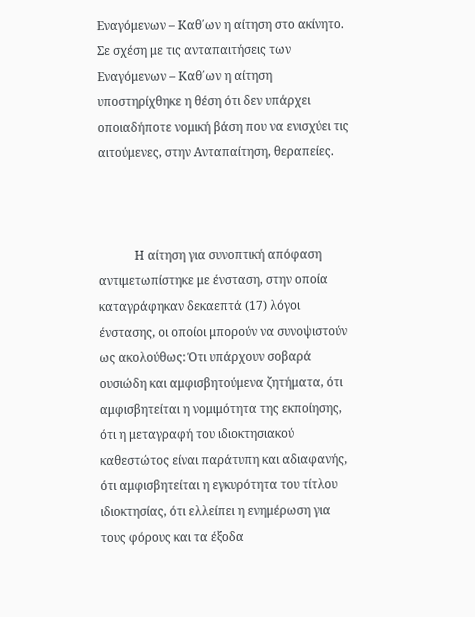Εναγόμενων – Καθ΄ων η αίτηση στο ακίνητο. Σε σχέση με τις ανταπαιτήσεις των Εναγόμενων – Καθ΄ων η αίτηση υποστηρίχθηκε η θέση ότι δεν υπάρχει οποιαδήποτε νομική βάση που να ενισχύει τις αιτούμενες, στην Ανταπαίτηση, θεραπείες.



            Η αίτηση για συνοπτική απόφαση αντιμετωπίστηκε με ένσταση, στην οποία καταγράφηκαν δεκαεπτά (17) λόγοι ένστασης, οι οποίοι μπορούν να συνοψιστούν ως ακολούθως: Ότι υπάρχουν σοβαρά ουσιώδη και αμφισβητούμενα ζητήματα, ότι αμφισβητείται η νομιμότητα της εκποίησης, ότι η μεταγραφή του ιδιοκτησιακού καθεστώτος είναι παράτυπη και αδιαφανής, ότι αμφισβητείται η εγκυρότητα του τίτλου ιδιοκτησίας, ότι ελλείπει η ενημέρωση για τους φόρους και τα έξοδα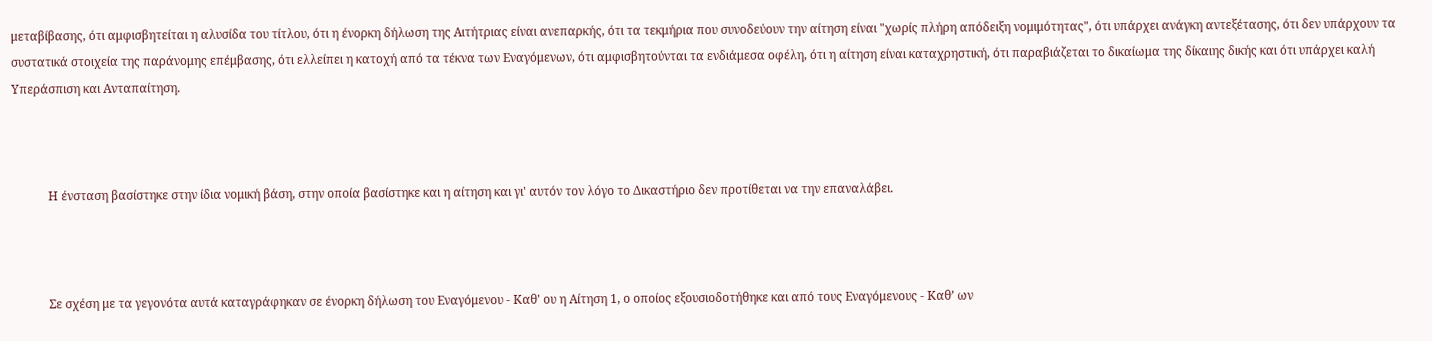μεταβίβασης, ότι αμφισβητείται η αλυσίδα του τίτλου, ότι η ένορκη δήλωση της Αιτήτριας είναι ανεπαρκής, ότι τα τεκμήρια που συνοδεύουν την αίτηση είναι "χωρίς πλήρη απόδειξη νομιμότητας", ότι υπάρχει ανάγκη αντεξέτασης, ότι δεν υπάρχουν τα συστατικά στοιχεία της παράνομης επέμβασης, ότι ελλείπει η κατοχή από τα τέκνα των Εναγόμενων, ότι αμφισβητούνται τα ενδιάμεσα οφέλη, ότι η αίτηση είναι καταχρηστική, ότι παραβιάζεται το δικαίωμα της δίκαιης δικής και ότι υπάρχει καλή Υπεράσπιση και Ανταπαίτηση.



            Η ένσταση βασίστηκε στην ίδια νομική βάση, στην οποία βασίστηκε και η αίτηση και γι' αυτόν τον λόγο το Δικαστήριο δεν προτίθεται να την επαναλάβει.



            Σε σχέση με τα γεγονότα αυτά καταγράφηκαν σε ένορκη δήλωση του Εναγόμενου - Καθ' ου η Αίτηση 1, ο οποίος εξουσιοδοτήθηκε και από τους Εναγόμενους - Καθ’ ων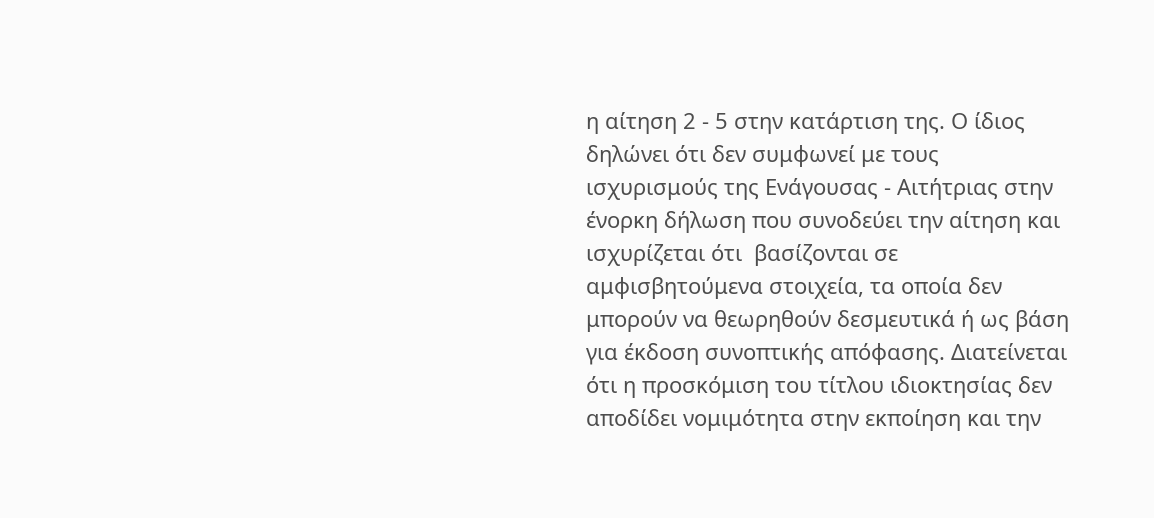η αίτηση 2 ‑ 5 στην κατάρτιση της. Ο ίδιος δηλώνει ότι δεν συμφωνεί με τους ισχυρισμούς της Ενάγουσας - Αιτήτριας στην ένορκη δήλωση που συνοδεύει την αίτηση και ισχυρίζεται ότι  βασίζονται σε αμφισβητούμενα στοιχεία, τα οποία δεν μπορούν να θεωρηθούν δεσμευτικά ή ως βάση για έκδοση συνοπτικής απόφασης. Διατείνεται ότι η προσκόμιση του τίτλου ιδιοκτησίας δεν αποδίδει νομιμότητα στην εκποίηση και την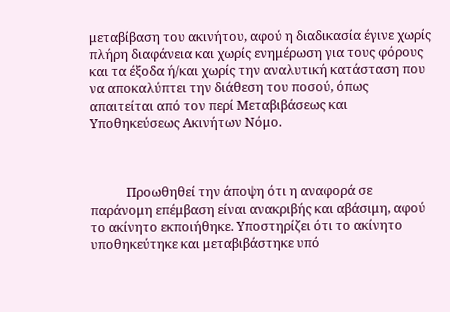μεταβίβαση του ακινήτου, αφού η διαδικασία έγινε χωρίς πλήρη διαφάνεια και χωρίς ενημέρωση για τους φόρους και τα έξοδα ή/και χωρίς την αναλυτική κατάσταση που να αποκαλύπτει την διάθεση του ποσού, όπως απαιτείται από τον περί Μεταβιβάσεως και Υποθηκεύσεως Ακινήτων Νόμο.



            Προωθηθεί την άποψη ότι η αναφορά σε παράνομη επέμβαση είναι ανακριβής και αβάσιμη, αφού το ακίνητο εκποιήθηκε. Υποστηρίζει ότι το ακίνητο υποθηκεύτηκε και μεταβιβάστηκε υπό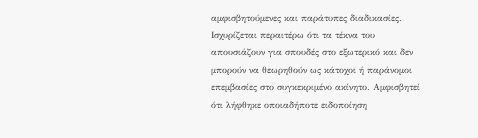αμφισβητούμενες και παράτυπες διαδικασίες. Ισχυρίζεται περαιτέρω ότι τα τέκνα του απουσιάζουν για σπουδές στο εξωτερικό και δεν μπορούν να θεωρηθούν ως κάτοχοι ή παράνομοι επεμβασίες στο συγκεκριμένο ακίνητο. Αμφισβητεί ότι λήφθηκε οποιαδήποτε ειδοποίηση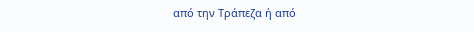από την Τράπεζα ή από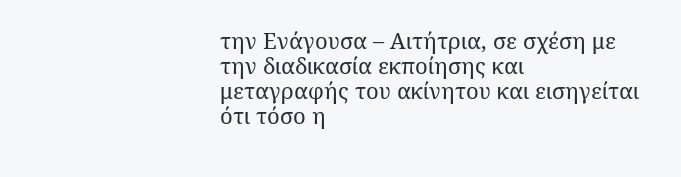την Ενάγουσα – Αιτήτρια, σε σχέση με την διαδικασία εκποίησης και μεταγραφής του ακίνητου και εισηγείται ότι τόσο η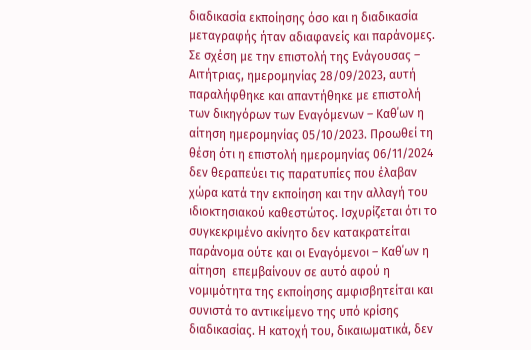διαδικασία εκποίησης όσο και η διαδικασία μεταγραφής ήταν αδιαφανείς και παράνομες. Σε σχέση με την επιστολή της Ενάγουσας – Αιτήτριας, ημερομηνίας 28/09/2023, αυτή παραλήφθηκε και απαντήθηκε με επιστολή των δικηγόρων των Εναγόμενων – Καθ΄ων η αίτηση ημερομηνίας 05/10/2023. Προωθεί τη θέση ότι η επιστολή ημερομηνίας 06/11/2024 δεν θεραπεύει τις παρατυπίες που έλαβαν χώρα κατά την εκποίηση και την αλλαγή του ιδιοκτησιακού καθεστώτος. Ισχυρίζεται ότι το συγκεκριμένο ακίνητο δεν κατακρατείται παράνομα ούτε και οι Εναγόμενοι – Καθ΄ων η αίτηση  επεμβαίνουν σε αυτό αφού η νομιμότητα της εκποίησης αμφισβητείται και συνιστά το αντικείμενο της υπό κρίσης διαδικασίας. Η κατοχή του, δικαιωματικά, δεν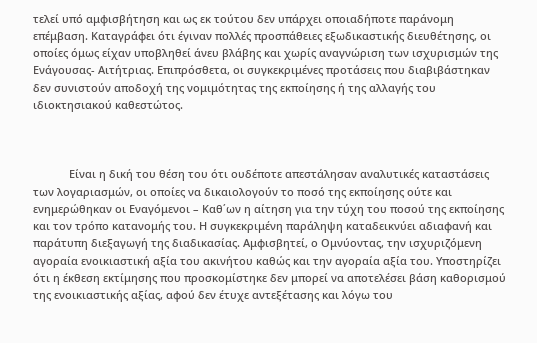τελεί υπό αμφισβήτηση και ως εκ τούτου δεν υπάρχει οποιαδήποτε παράνομη επέμβαση. Καταγράφει ότι έγιναν πολλές προσπάθειες εξωδικαστικής διευθέτησης, οι οποίες όμως είχαν υποβληθεί άνευ βλάβης και χωρίς αναγνώριση των ισχυρισμών της Ενάγουσας- Αιτήτριας. Επιπρόσθετα, οι συγκεκριμένες προτάσεις που διαβιβάστηκαν δεν συνιστούν αποδοχή της νομιμότητας της εκποίησης ή της αλλαγής του ιδιοκτησιακού καθεστώτος.



            Είναι η δική του θέση του ότι ουδέποτε απεστάλησαν αναλυτικές καταστάσεις των λογαριασμών, οι οποίες να δικαιολογούν το ποσό της εκποίησης ούτε και ενημερώθηκαν οι Εναγόμενοι – Καθ΄ων η αίτηση για την τύχη του ποσού της εκποίησης και τον τρόπο κατανομής του. Η συγκεκριμένη παράληψη καταδεικνύει αδιαφανή και παράτυπη διεξαγωγή της διαδικασίας. Αμφισβητεί, ο Ομνύοντας, την ισχυριζόμενη αγοραία ενοικιαστική αξία του ακινήτου καθώς και την αγοραία αξία του. Υποστηρίζει ότι η έκθεση εκτίμησης που προσκομίστηκε δεν μπορεί να αποτελέσει βάση καθορισμού της ενοικιαστικής αξίας, αφού δεν έτυχε αντεξέτασης και λόγω του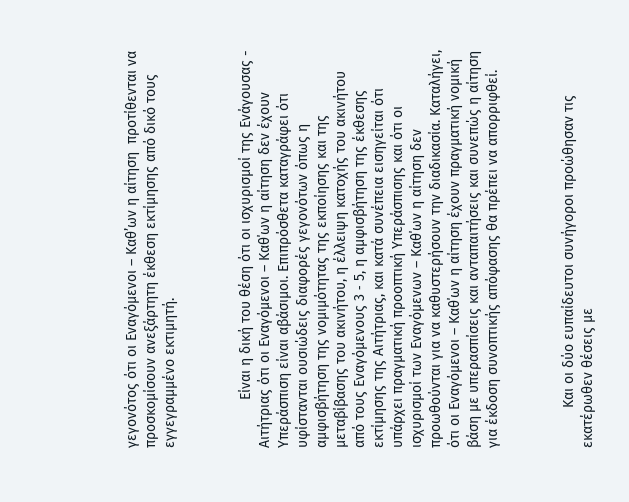γεγονότος ότι οι Εναγόμενοι – Καθ’ων η αίτηση  προτίθενται να προσκομίσουν ανεξάρτητη έκθεση εκτίμησης από δικό τους εγγεγραμμένο εκτιμητή.



            Είναι η δική του θέση ότι οι ισχυρισμοί της Ενάγουσας - Αιτήτριας ότι οι Εναγόμενοι – Καθ΄ων η αίτηση δεν έχουν Υπεράσπιση είναι αβάσιμοι. Επιπρόσθετα καταγράφει ότι υφίστανται ουσιώδεις διαφορές γεγονότων όπως η αμφισβήτηση της νομιμότητας της εκποίησης και της μεταβίβασης του ακινήτου, η έλλειψη κατοχής του ακινήτου από τους Εναγόμενους 3 ‑ 5, η αμφισβήτηση της έκθεσης εκτίμησης της Αιτήτριας, και κατά συνέπεια εισηγείται ότι υπάρχει πραγματική προοπτική Υπεράσπισης και ότι οι ισχυρισμοί των Εναγόμενων – Καθ΄ων η αίτηση δεν προωθούνται για να καθυστερήσουν την διαδικασία. Καταλήγει, ότι οι Εναγόμενοι – Καθ΄ων η αίτηση έχουν πραγματική νομική βάση με υπερασπίσεις και ανταπαιτήσεις και συνεπώς η αίτηση για έκδοση συνοπτικής απόφασης θα πρέπει να απορριφθεί.



          Και οι δύο ευπαίδευτοι συνήγοροι προώθησαν τις εκατέρωθεν θέσεις με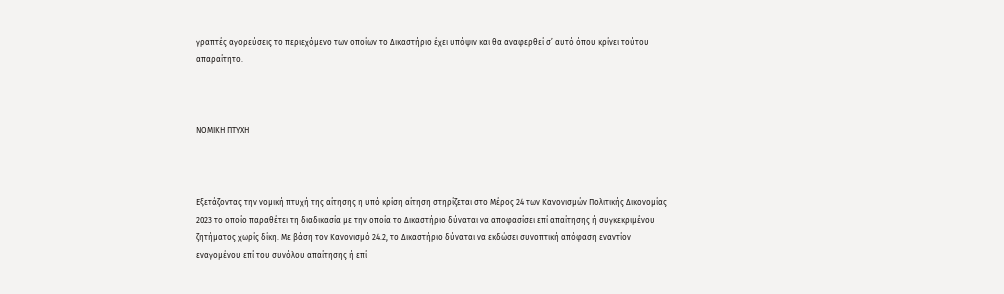γραπτές αγορεύσεις το περιεχόμενο των οποίων το Δικαστήριο έχει υπόψιν και θα αναφερθεί σ’ αυτό όπου κρίνει τούτου απαραίτητο.



ΝΟΜΙΚΗ ΠΤΥΧΗ



Εξετάζοντας την νομική πτυχή της αίτησης η υπό κρίση αίτηση στηρίζεται στο Μέρος 24 των Κανονισμών Πολιτικής Δικονομίας 2023 το οποίο παραθέτει τη διαδικασία με την οποία το Δικαστήριο δύναται να αποφασίσει επί απαίτησης ή συγκεκριμένου ζητήματος χωρίς δίκη. Με βάση τον Κανονισμό 24.2, το Δικαστήριο δύναται να εκδώσει συνοπτική απόφαση εναντίον εναγομένου επί του συνόλου απαίτησης ή επί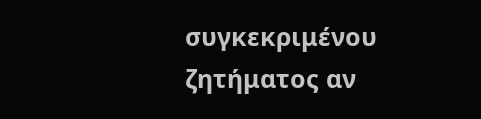συγκεκριμένου ζητήματος αν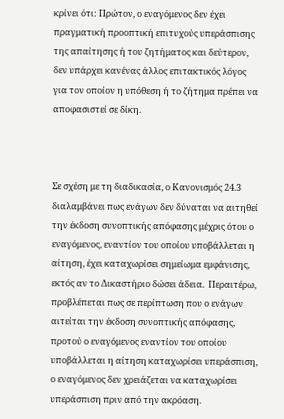κρίνει ότι: Πρώτον, ο εναγόμενος δεν έχει πραγματική προοπτική επιτυχούς υπεράσπισης της απαίτησης ή του ζητήματος και δεύτερον, δεν υπάρχει κανένας άλλος επιτακτικός λόγος για τον οποίον η υπόθεση ή το ζήτημα πρέπει να αποφασιστεί σε δίκη.



Σε σχέση με τη διαδικασία, ο Κανονισμός 24.3 διαλαμβάνει πως ενάγων δεν δύναται να αιτηθεί την έκδοση συνοπτικής απόφασης μέχρις ότου ο εναγόμενος, εναντίον του οποίου υποβάλλεται η αίτηση, έχει καταχωρίσει σημείωμα εμφάνισης, εκτός αν το Δικαστήριο δώσει άδεια.  Περαιτέρω, προβλέπεται πως σε περίπτωση που ο ενάγων αιτείται την έκδοση συνοπτικής απόφασης, προτού ο εναγόμενος εναντίον του οποίου υποβάλλεται η αίτηση καταχωρίσει υπεράσπιση, ο εναγόμενος δεν χρειάζεται να καταχωρίσει υπεράσπιση πριν από την ακρόαση.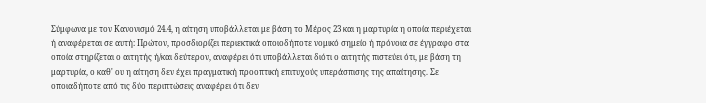Σύμφωνα με τον Κανονισμό 24.4, η αίτηση υποβάλλεται με βάση το Μέρος 23 και η μαρτυρία η οποία περιέχεται ή αναφέρεται σε αυτή: Πρώτον, προσδιορίζει περιεκτικά οποιοδήποτε νομικό σημείο ή πρόνοια σε έγγραφο στα οποία στηρίζεται ο αιτητής ή/και δεύτερον, αναφέρει ότι υποβάλλεται διότι ο αιτητής πιστεύει ότι, με βάση τη μαρτυρία, ο καθ' ου η αίτηση δεν έχει πραγματική προοπτική επιτυχούς υπεράσπισης της απαίτησης. Σε οποιαδήποτε από τις δύο περιπτώσεις αναφέρει ότι δεν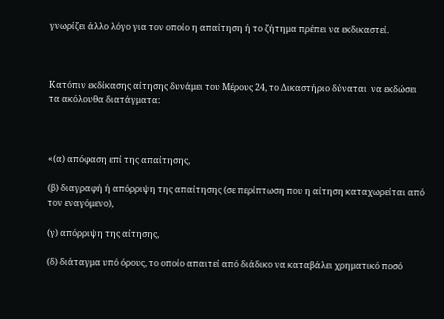γνωρίζει άλλο λόγο για τον οποίο η απαίτηση ή το ζήτημα πρέπει να εκδικαστεί.



Κατόπιν εκδίκασης αίτησης δυνάμει του Μέρους 24, το Δικαστήριο δύναται  να εκδώσει τα ακόλουθα διατάγματα:



«(α) απόφαση επί της απαίτησης,

(β) διαγραφή ή απόρριψη της απαίτησης (σε περίπτωση που η αίτηση καταχωρείται από τον εναγόμενο),

(γ) απόρριψη της αίτησης,

(δ) διάταγμα υπό όρους, το οποίο απαιτεί από διάδικο να καταβάλει χρηματικό ποσό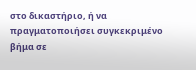στο δικαστήριο, ή να πραγματοποιήσει συγκεκριμένο βήμα σε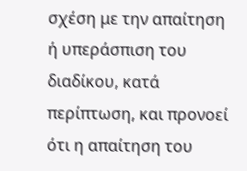σχέση με την απαίτηση ή υπεράσπιση του διαδίκου, κατά περίπτωση, και προνοεί ότι η απαίτηση του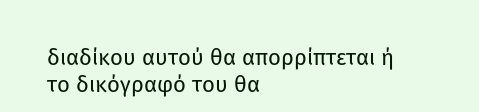διαδίκου αυτού θα απορρίπτεται ή το δικόγραφό του θα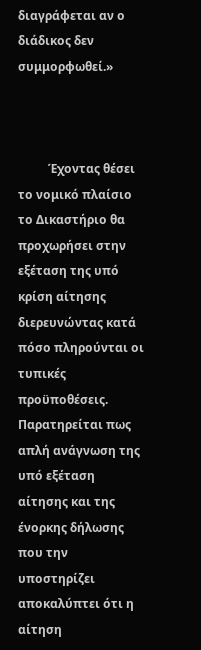διαγράφεται αν ο διάδικος δεν συμμορφωθεί.»



          Έχοντας θέσει το νομικό πλαίσιο το Δικαστήριο θα προχωρήσει στην εξέταση της υπό κρίση αίτησης διερευνώντας κατά πόσο πληρούνται οι τυπικές προϋποθέσεις. Παρατηρείται πως απλή ανάγνωση της υπό εξέταση αίτησης και της ένορκης δήλωσης που την υποστηρίζει αποκαλύπτει ότι η αίτηση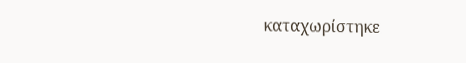καταχωρίστηκε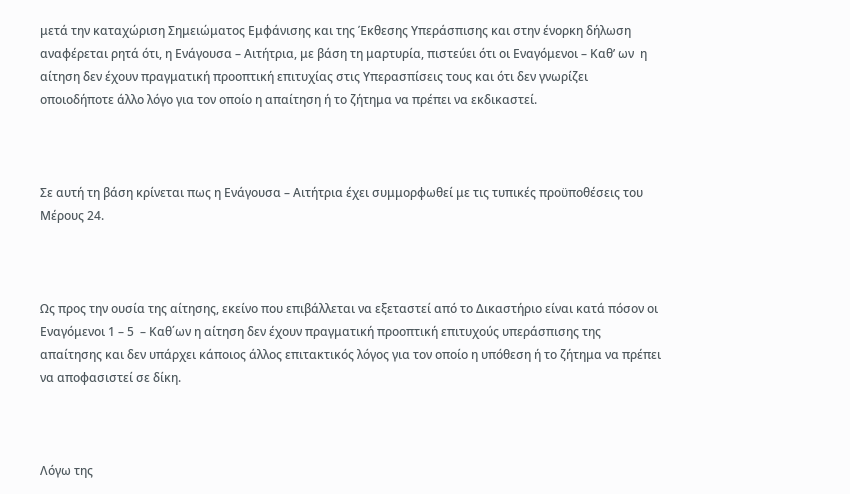μετά την καταχώριση Σημειώματος Εμφάνισης και της Έκθεσης Υπεράσπισης και στην ένορκη δήλωση αναφέρεται ρητά ότι, η Ενάγουσα – Αιτήτρια, με βάση τη μαρτυρία, πιστεύει ότι οι Εναγόμενοι – Καθ’ ων  η αίτηση δεν έχουν πραγματική προοπτική επιτυχίας στις Υπερασπίσεις τους και ότι δεν γνωρίζει οποιοδήποτε άλλο λόγο για τον οποίο η απαίτηση ή το ζήτημα να πρέπει να εκδικαστεί.



Σε αυτή τη βάση κρίνεται πως η Ενάγουσα – Αιτήτρια έχει συμμορφωθεί με τις τυπικές προϋποθέσεις του Μέρους 24.



Ως προς την ουσία της αίτησης, εκείνο που επιβάλλεται να εξεταστεί από το Δικαστήριο είναι κατά πόσον οι Εναγόμενοι 1 – 5  – Καθ΄ων η αίτηση δεν έχουν πραγματική προοπτική επιτυχούς υπεράσπισης της απαίτησης και δεν υπάρχει κάποιος άλλος επιτακτικός λόγος για τον οποίο η υπόθεση ή το ζήτημα να πρέπει να αποφασιστεί σε δίκη.



Λόγω της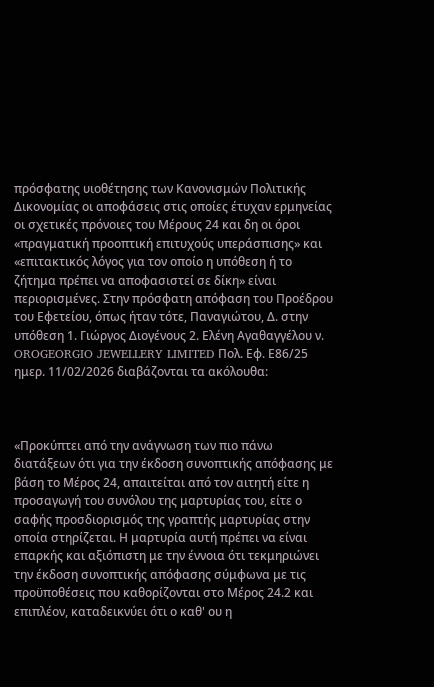πρόσφατης υιοθέτησης των Κανονισμών Πολιτικής Δικονομίας οι αποφάσεις στις οποίες έτυχαν ερμηνείας οι σχετικές πρόνοιες του Μέρους 24 και δη οι όροι  «πραγματική προοπτική επιτυχούς υπεράσπισης» και «επιτακτικός λόγος για τον οποίο η υπόθεση ή το ζήτημα πρέπει να αποφασιστεί σε δίκη» είναι περιορισμένες. Στην πρόσφατη απόφαση του Προέδρου του Εφετείου, όπως ήταν τότε, Παναγιώτου, Δ. στην υπόθεση 1. Γιώργος Διογένους 2. Ελένη Αγαθαγγέλου ν. OROGEORGIO JEWELLERY LIMITED Πολ. Εφ. Ε86/25 ημερ. 11/02/2026 διαβάζονται τα ακόλουθα:



«Προκύπτει από την ανάγνωση των πιο πάνω διατάξεων ότι για την έκδοση συνοπτικής απόφασης με βάση το Μέρος 24, απαιτείται από τον αιτητή είτε η προσαγωγή του συνόλου της μαρτυρίας του, είτε ο σαφής προσδιορισμός της γραπτής μαρτυρίας στην οποία στηρίζεται. Η μαρτυρία αυτή πρέπει να είναι επαρκής και αξιόπιστη με την έννοια ότι τεκμηριώνει την έκδοση συνοπτικής απόφασης σύμφωνα με τις προϋποθέσεις που καθορίζονται στο Μέρος 24.2 και επιπλέον, καταδεικνύει ότι ο καθ' ου η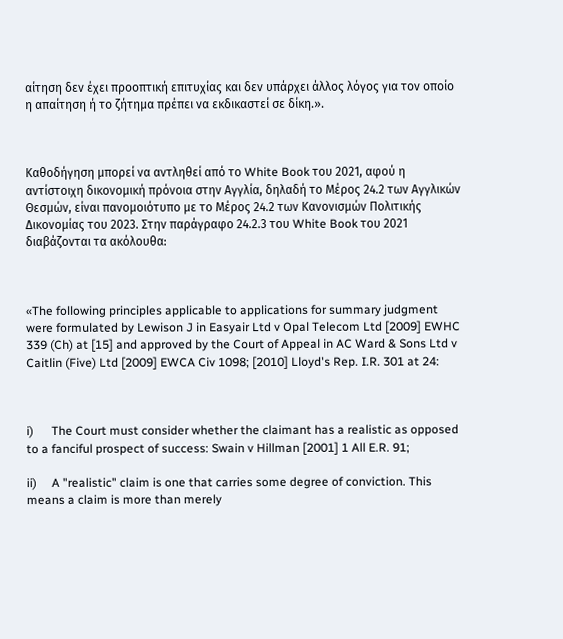αίτηση δεν έχει προοπτική επιτυχίας και δεν υπάρχει άλλος λόγος για τον οποίο η απαίτηση ή το ζήτημα πρέπει να εκδικαστεί σε δίκη.».



Καθοδήγηση μπορεί να αντληθεί από το White Book του 2021, αφού η αντίστοιχη δικονομική πρόνοια στην Αγγλία, δηλαδή το Μέρος 24.2 των Αγγλικών Θεσμών, είναι πανομοιότυπο με το Μέρος 24.2 των Κανονισμών Πολιτικής Δικονομίας του 2023. Στην παράγραφο 24.2.3 του White Book του 2021 διαβάζονται τα ακόλουθα:



«The following principles applicable to applications for summary judgment were formulated by Lewison J in Easyair Ltd v Opal Telecom Ltd [2009] EWHC 339 (Ch) at [15] and approved by the Court of Appeal in AC Ward & Sons Ltd v Caitlin (Five) Ltd [2009] EWCA Civ 1098; [2010] Lloyd's Rep. I.R. 301 at 24:



i)      The Court must consider whether the claimant has a realistic as opposed to a fanciful prospect of success: Swain v Hillman [2001] 1 All E.R. 91;

ii)     A "realistic" claim is one that carries some degree of conviction. This means a claim is more than merely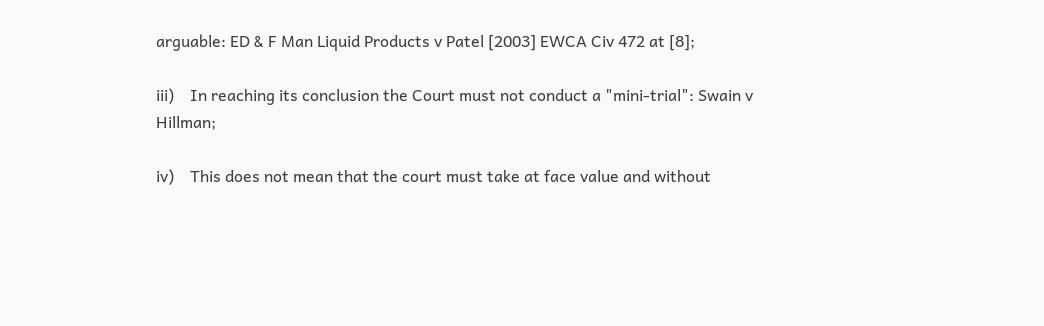arguable: ED & F Man Liquid Products v Patel [2003] EWCA Civ 472 at [8];

iii)    In reaching its conclusion the Court must not conduct a "mini-trial": Swain v Hillman;

iv)    This does not mean that the court must take at face value and without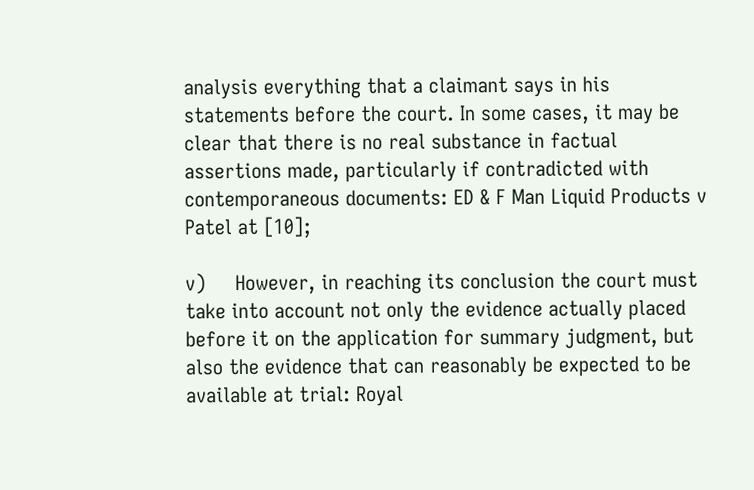analysis everything that a claimant says in his statements before the court. In some cases, it may be clear that there is no real substance in factual assertions made, particularly if contradicted with contemporaneous documents: ED & F Man Liquid Products v Patel at [10];

v)     However, in reaching its conclusion the court must take into account not only the evidence actually placed before it on the application for summary judgment, but also the evidence that can reasonably be expected to be available at trial: Royal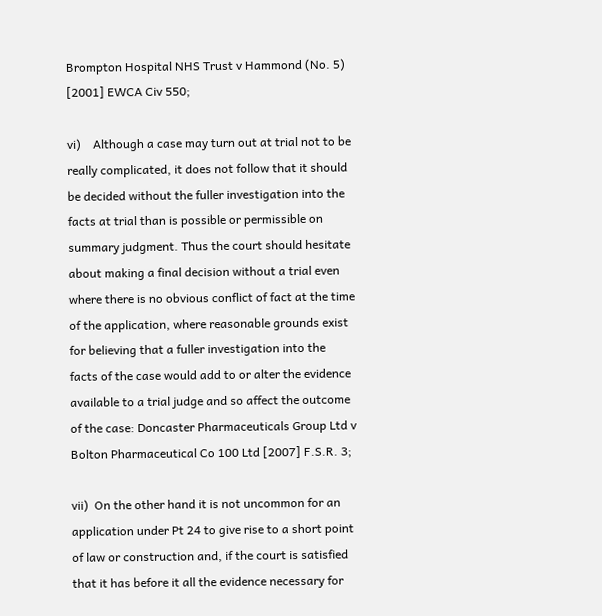Brompton Hospital NHS Trust v Hammond (No. 5) [2001] EWCA Civ 550;

vi)    Although a case may turn out at trial not to be really complicated, it does not follow that it should be decided without the fuller investigation into the facts at trial than is possible or permissible on summary judgment. Thus the court should hesitate about making a final decision without a trial even where there is no obvious conflict of fact at the time of the application, where reasonable grounds exist for believing that a fuller investigation into the facts of the case would add to or alter the evidence available to a trial judge and so affect the outcome of the case: Doncaster Pharmaceuticals Group Ltd v Bolton Pharmaceutical Co 100 Ltd [2007] F.S.R. 3;

vii)  On the other hand it is not uncommon for an application under Pt 24 to give rise to a short point of law or construction and, if the court is satisfied that it has before it all the evidence necessary for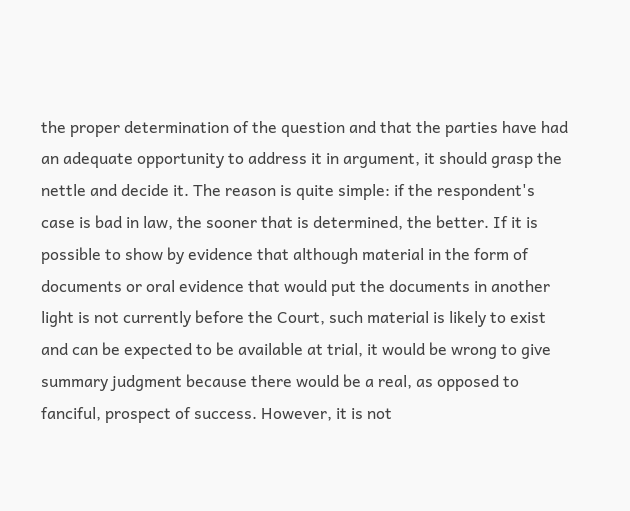the proper determination of the question and that the parties have had an adequate opportunity to address it in argument, it should grasp the nettle and decide it. The reason is quite simple: if the respondent's case is bad in law, the sooner that is determined, the better. If it is possible to show by evidence that although material in the form of documents or oral evidence that would put the documents in another light is not currently before the Court, such material is likely to exist and can be expected to be available at trial, it would be wrong to give summary judgment because there would be a real, as opposed to fanciful, prospect of success. However, it is not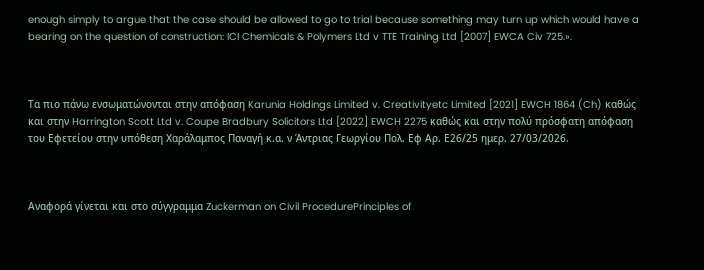enough simply to argue that the case should be allowed to go to trial because something may turn up which would have a bearing on the question of construction: ICI Chemicals & Polymers Ltd v TTE Training Ltd [2007] EWCA Civ 725.».



Τα πιο πάνω ενσωματώνονται στην απόφαση Karunia Holdings Limited v. Creativityetc Limited [2021] EWCH 1864 (Ch) καθώς και στην Harrington Scott Ltd v. Coupe Bradbury Solicitors Ltd [2022] EWCH 2275 καθώς και στην πολύ πρόσφατη απόφαση του Εφετείου στην υπόθεση Χαράλαμπος Παναγή κ.α. ν Άντριας Γεωργίου Πολ. Εφ Αρ. Ε26/25 ημερ. 27/03/2026.



Αναφορά γίνεται και στο σύγγραμμα Zuckerman on Civil ProcedurePrinciples of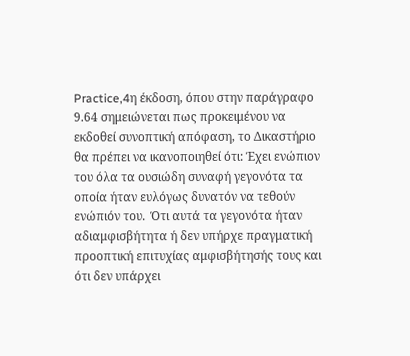Practice,4η έκδοση, όπου στην παράγραφο 9.64 σημειώνεται πως προκειμένου να εκδοθεί συνοπτική απόφαση, το Δικαστήριο θα πρέπει να ικανοποιηθεί ότι: Έχει ενώπιον του όλα τα ουσιώδη συναφή γεγονότα τα οποία ήταν ευλόγως δυνατόν να τεθούν ενώπιόν του.  Ότι αυτά τα γεγονότα ήταν αδιαμφισβήτητα ή δεν υπήρχε πραγματική προοπτική επιτυχίας αμφισβήτησής τους και ότι δεν υπάρχει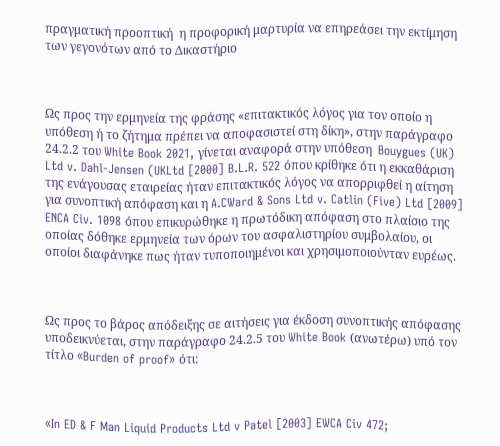πραγματική προοπτική  η προφορική μαρτυρία να επηρεάσει την εκτίμηση των γεγονότων από το Δικαστήριο



Ως προς την ερμηνεία της φράσης «επιτακτικός λόγος για τον οποίο η υπόθεση ή το ζήτημα πρέπει να αποφασιστεί στη δίκη», στην παράγραφο 24.2.2 του White Book 2021, γίνεται αναφορά στην υπόθεση  Bouygues (UK) Ltd v. Dahl-Jensen (UKLtd [2000] B.L.R. 522 όπου κρίθηκε ότι η εκκαθάριση της ενάγουσας εταιρείας ήταν επιτακτικός λόγος να απορριφθεί η αίτηση για συνοπτική απόφαση και η A.CWard & Sons Ltd v. Catlin (Five) Ltd [2009] ENCA Civ. 1098 όπου επικυρώθηκε η πρωτόδικη απόφαση στο πλαίσιο της οποίας δόθηκε ερμηνεία των όρων του ασφαλιστηρίου συμβολαίου, οι οποίοι διαφάνηκε πως ήταν τυποποιημένοι και χρησιμοποιούνταν ευρέως.



Ως προς το βάρος απόδειξης σε αιτήσεις για έκδοση συνοπτικής απόφασης υποδεικνύεται, στην παράγραφο 24.2.5 του White Book (ανωτέρω) υπό τον τίτλο «Burden of proof» ότι:



«In ED & F Man Liquid Products Ltd v Patel [2003] EWCA Civ 472;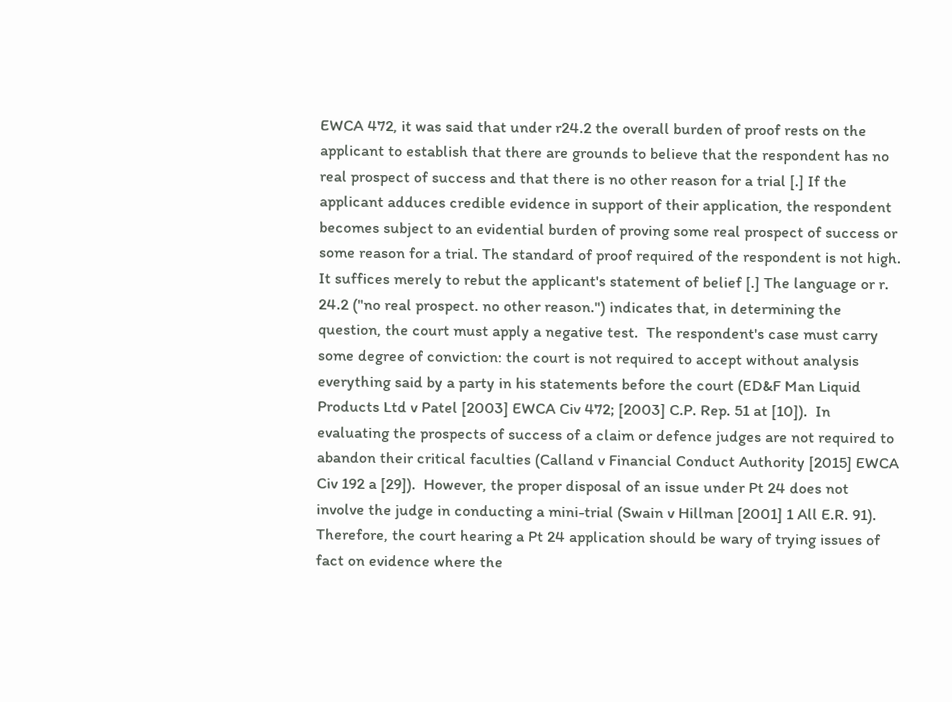EWCA 472, it was said that under r24.2 the overall burden of proof rests on the applicant to establish that there are grounds to believe that the respondent has no real prospect of success and that there is no other reason for a trial [.] If the applicant adduces credible evidence in support of their application, the respondent becomes subject to an evidential burden of proving some real prospect of success or some reason for a trial. The standard of proof required of the respondent is not high. It suffices merely to rebut the applicant's statement of belief [.] The language or r. 24.2 ("no real prospect. no other reason.") indicates that, in determining the question, the court must apply a negative test.  The respondent's case must carry some degree of conviction: the court is not required to accept without analysis everything said by a party in his statements before the court (ED&F Man Liquid Products Ltd v Patel [2003] EWCA Civ 472; [2003] C.P. Rep. 51 at [10]).  In evaluating the prospects of success of a claim or defence judges are not required to abandon their critical faculties (Calland v Financial Conduct Authority [2015] EWCA Civ 192 a [29]).  However, the proper disposal of an issue under Pt 24 does not involve the judge in conducting a mini-trial (Swain v Hillman [2001] 1 All E.R. 91).  Therefore, the court hearing a Pt 24 application should be wary of trying issues of fact on evidence where the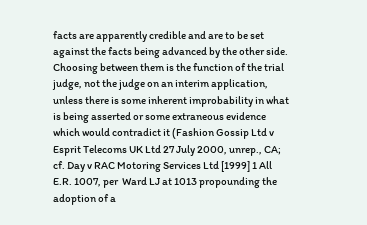facts are apparently credible and are to be set against the facts being advanced by the other side.  Choosing between them is the function of the trial judge, not the judge on an interim application, unless there is some inherent improbability in what is being asserted or some extraneous evidence which would contradict it (Fashion Gossip Ltd v Esprit Telecoms UK Ltd 27 July 2000, unrep., CA; cf. Day v RAC Motoring Services Ltd [1999] 1 All E.R. 1007, per  Ward LJ at 1013 propounding the adoption of a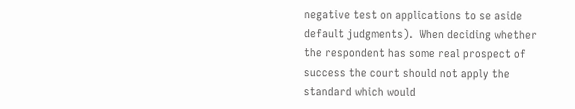negative test on applications to se aside default judgments).  When deciding whether the respondent has some real prospect of success the court should not apply the standard which would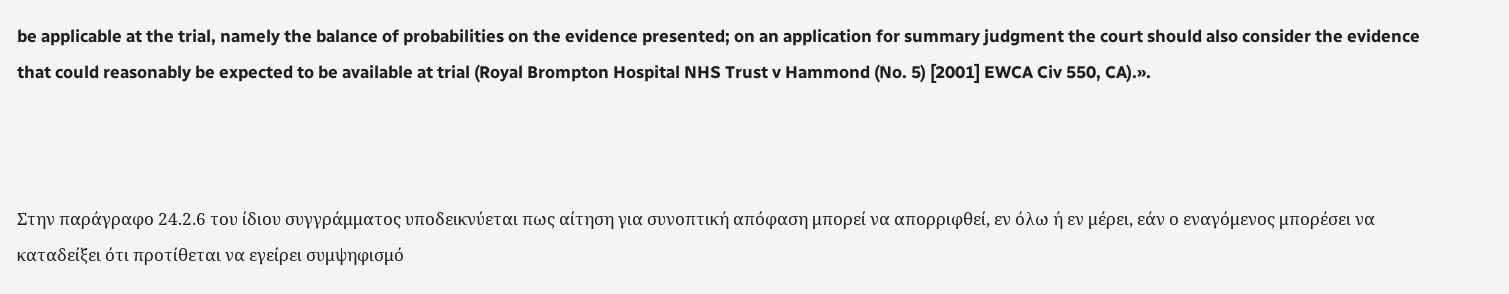be applicable at the trial, namely the balance of probabilities on the evidence presented; on an application for summary judgment the court should also consider the evidence that could reasonably be expected to be available at trial (Royal Brompton Hospital NHS Trust v Hammond (No. 5) [2001] EWCA Civ 550, CA).».



Στην παράγραφο 24.2.6 του ίδιου συγγράμματος υποδεικνύεται πως αίτηση για συνοπτική απόφαση μπορεί να απορριφθεί, εν όλω ή εν μέρει, εάν ο εναγόμενος μπορέσει να καταδείξει ότι προτίθεται να εγείρει συμψηφισμό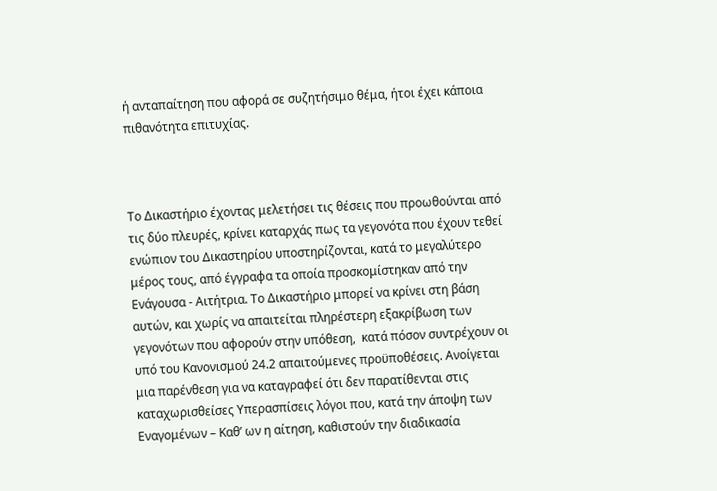ή ανταπαίτηση που αφορά σε συζητήσιμο θέμα, ήτοι έχει κάποια πιθανότητα επιτυχίας.



Το Δικαστήριο έχοντας μελετήσει τις θέσεις που προωθούνται από τις δύο πλευρές, κρίνει καταρχάς πως τα γεγονότα που έχουν τεθεί ενώπιον του Δικαστηρίου υποστηρίζονται, κατά το μεγαλύτερο μέρος τους, από έγγραφα τα οποία προσκομίστηκαν από την Ενάγουσα - Αιτήτρια. Το Δικαστήριο μπορεί να κρίνει στη βάση αυτών, και χωρίς να απαιτείται πληρέστερη εξακρίβωση των γεγονότων που αφορούν στην υπόθεση,  κατά πόσον συντρέχουν οι υπό του Κανονισμού 24.2 απαιτούμενες προϋποθέσεις. Ανοίγεται μια παρένθεση για να καταγραφεί ότι δεν παρατίθενται στις καταχωρισθείσες Υπερασπίσεις λόγοι που, κατά την άποψη των Εναγομένων – Καθ’ ων η αίτηση, καθιστούν την διαδικασία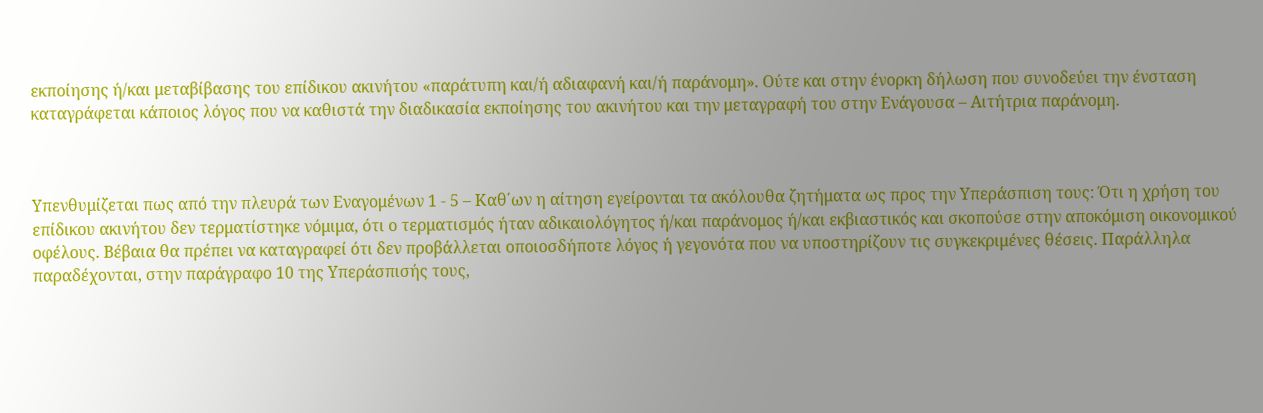εκποίησης ή/και μεταβίβασης του επίδικου ακινήτου «παράτυπη και/ή αδιαφανή και/ή παράνομη». Ούτε και στην ένορκη δήλωση που συνοδεύει την ένσταση καταγράφεται κάποιος λόγος που να καθιστά την διαδικασία εκποίησης του ακινήτου και την μεταγραφή του στην Ενάγουσα – Αιτήτρια παράνομη.



Υπενθυμίζεται πως από την πλευρά των Εναγομένων 1 - 5 – Καθ΄ων η αίτηση εγείρονται τα ακόλουθα ζητήματα ως προς την Υπεράσπιση τους: Ότι η χρήση του επίδικου ακινήτου δεν τερματίστηκε νόμιμα, ότι ο τερματισμός ήταν αδικαιολόγητος ή/και παράνομος ή/και εκβιαστικός και σκοπούσε στην αποκόμιση οικονομικού οφέλους. Βέβαια θα πρέπει να καταγραφεί ότι δεν προβάλλεται οποιοσδήποτε λόγος ή γεγονότα που να υποστηρίζουν τις συγκεκριμένες θέσεις. Παράλληλα παραδέχονται, στην παράγραφο 10 της Υπεράσπισής τους,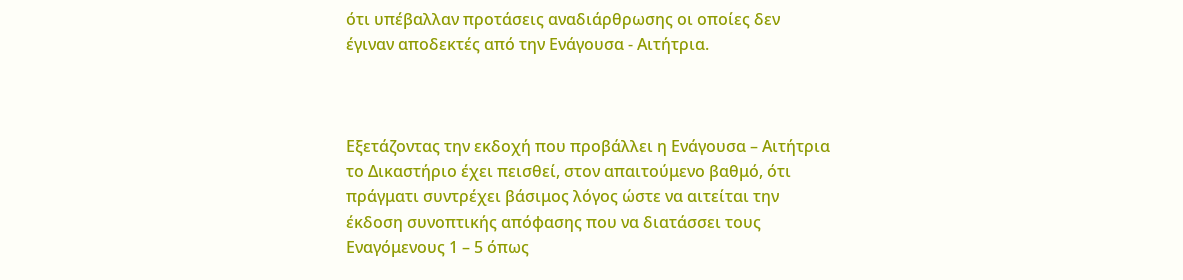ότι υπέβαλλαν προτάσεις αναδιάρθρωσης οι οποίες δεν έγιναν αποδεκτές από την Ενάγουσα - Αιτήτρια.



Εξετάζοντας την εκδοχή που προβάλλει η Ενάγουσα – Αιτήτρια το Δικαστήριο έχει πεισθεί, στον απαιτούμενο βαθμό, ότι πράγματι συντρέχει βάσιμος λόγος ώστε να αιτείται την έκδοση συνοπτικής απόφασης που να διατάσσει τους Εναγόμενους 1 – 5 όπως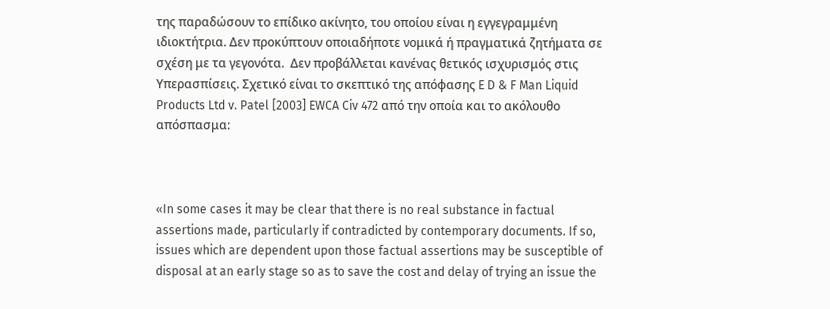της παραδώσουν το επίδικο ακίνητο, του οποίου είναι η εγγεγραμμένη ιδιοκτήτρια. Δεν προκύπτουν οποιαδήποτε νομικά ή πραγματικά ζητήματα σε σχέση με τα γεγονότα.  Δεν προβάλλεται κανένας θετικός ισχυρισμός στις Υπερασπίσεις. Σχετικό είναι το σκεπτικό της απόφασης E D & F Man Liquid Products Ltd v. Patel [2003] EWCA Civ 472 από την οποία και το ακόλουθο απόσπασμα:



«In some cases it may be clear that there is no real substance in factual assertions made, particularly if contradicted by contemporary documents. If so, issues which are dependent upon those factual assertions may be susceptible of disposal at an early stage so as to save the cost and delay of trying an issue the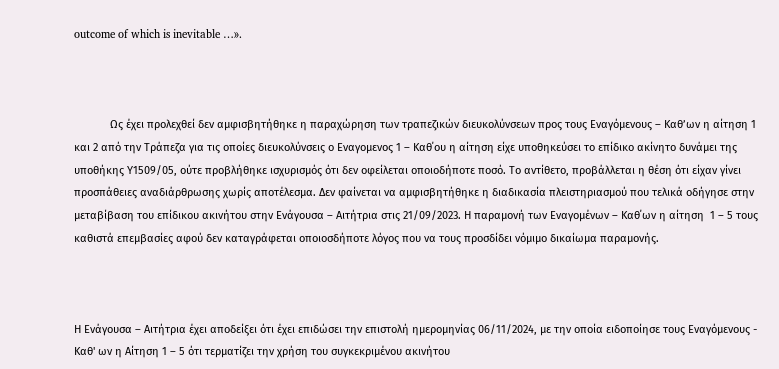outcome of which is inevitable …».



            Ως έχει προλεχθεί δεν αμφισβητήθηκε η παραχώρηση των τραπεζικών διευκολύνσεων προς τους Εναγόμενους – Καθ’ων η αίτηση 1 και 2 από την Τράπεζα για τις οποίες διευκολύνσεις ο Εναγομενος 1 – Καθ΄ου η αίτηση είχε υποθηκεύσει το επίδικο ακίνητο δυνάμει της υποθήκης Υ1509/05, ούτε προβλήθηκε ισχυρισμός ότι δεν οφείλεται οποιοδήποτε ποσό. Το αντίθετο, προβάλλεται η θέση ότι είχαν γίνει προσπάθειες αναδιάρθρωσης χωρίς αποτέλεσμα. Δεν φαίνεται να αμφισβητήθηκε η διαδικασία πλειστηριασμού που τελικά οδήγησε στην μεταβίβαση του επίδικου ακινήτου στην Ενάγουσα – Αιτήτρια στις 21/09/2023. Η παραμονή των Εναγομένων – Καθ΄ων η αίτηση  1 – 5 τους καθιστά επεμβασίες αφού δεν καταγράφεται οποιοσδήποτε λόγος που να τους προσδίδει νόμιμο δικαίωμα παραμονής.



Η Ενάγουσα – Αιτήτρια έχει αποδείξει ότι έχει επιδώσει την επιστολή ημερομηνίας 06/11/2024, με την οποία ειδοποίησε τους Εναγόμενους - Καθ' ων η Αίτηση 1 – 5 ότι τερματίζει την χρήση του συγκεκριμένου ακινήτου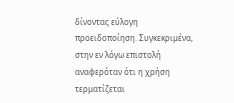δίνοντας εύλογη προειδοποίηση. Συγκεκριμένα, στην εν λόγω επιστολή αναφερόταν ότι η χρήση τερματίζεται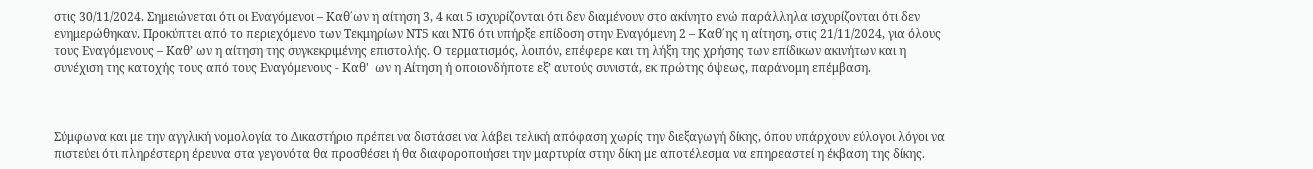στις 30/11/2024. Σημειώνεται ότι οι Εναγόμενοι – Καθ΄ων η αίτηση 3, 4 και 5 ισχυρίζονται ότι δεν διαμένουν στο ακίνητο ενώ παράλληλα ισχυρίζονται ότι δεν ενημερώθηκαν. Προκύπτει από το περιεχόμενο των Τεκμηρίων ΝΤ5 και ΝΤ6 ότι υπήρξε επίδοση στην Εναγόμενη 2 – Καθ΄ης η αίτηση, στις 21/11/2024, για όλους τους Εναγόμενους – Καθ’ ων η αίτηση της συγκεκριμένης επιστολής. Ο τερματισμός, λοιπόν, επέφερε και τη λήξη της χρήσης των επίδικων ακινήτων και η συνέχιση της κατοχής τους από τους Εναγόμενους - Καθ'  ων η Αίτηση ή οποιονδήποτε εξ’ αυτούς συνιστά, εκ πρώτης όψεως, παράνομη επέμβαση.



Σύμφωνα και με την αγγλική νομολογία το Δικαστήριο πρέπει να διστάσει να λάβει τελική απόφαση χωρίς την διεξαγωγή δίκης, όπου υπάρχουν εύλογοι λόγοι να πιστεύει ότι πληρέστερη έρευνα στα γεγονότα θα προσθέσει ή θα διαφοροποιήσει την μαρτυρία στην δίκη με αποτέλεσμα να επηρεαστεί η έκβαση της δίκης.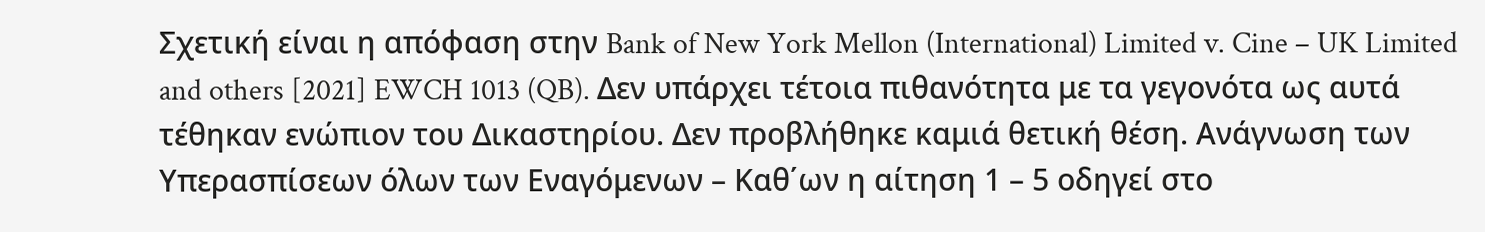Σχετική είναι η απόφαση στην Bank of New York Mellon (International) Limited v. Cine – UK Limited and others [2021] EWCH 1013 (QB). Δεν υπάρχει τέτοια πιθανότητα με τα γεγονότα ως αυτά τέθηκαν ενώπιον του Δικαστηρίου. Δεν προβλήθηκε καμιά θετική θέση. Ανάγνωση των Υπερασπίσεων όλων των Εναγόμενων – Καθ΄ων η αίτηση 1 – 5 οδηγεί στο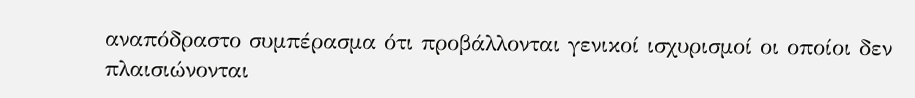αναπόδραστο συμπέρασμα ότι προβάλλονται γενικοί ισχυρισμοί οι οποίοι δεν πλαισιώνονται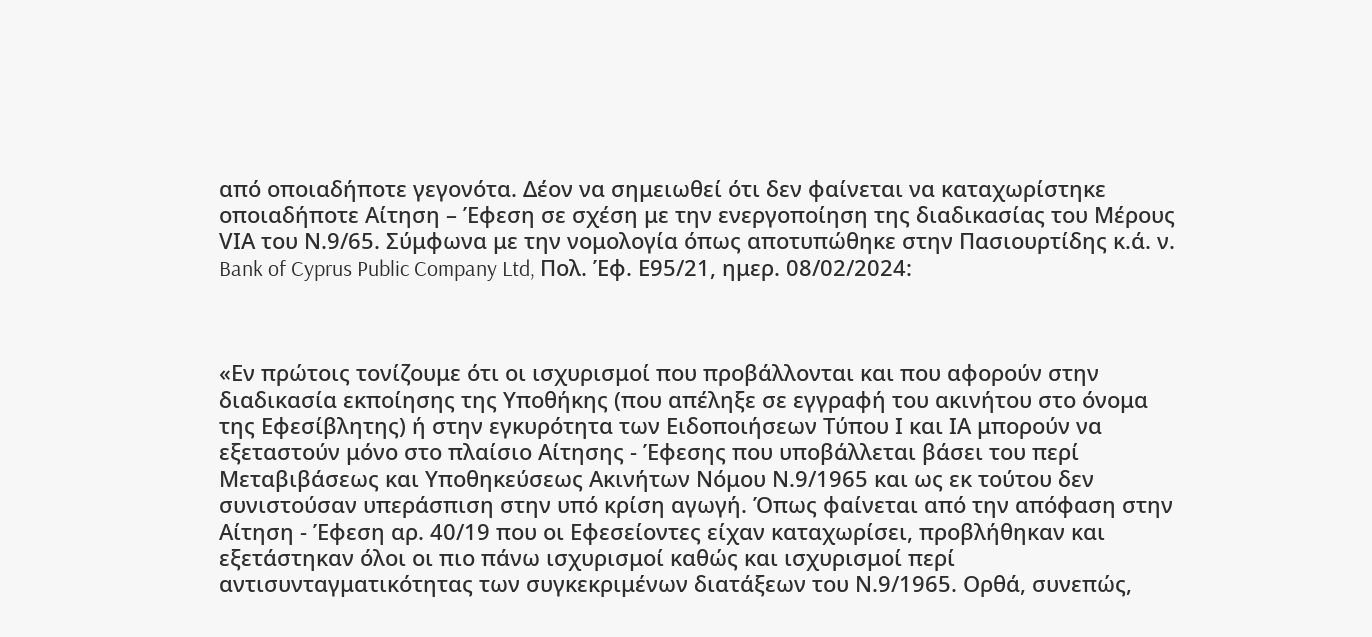από οποιαδήποτε γεγονότα. Δέον να σημειωθεί ότι δεν φαίνεται να καταχωρίστηκε οποιαδήποτε Αίτηση – Έφεση σε σχέση με την ενεργοποίηση της διαδικασίας του Μέρους VΙΑ του Ν.9/65. Σύμφωνα με την νομολογία όπως αποτυπώθηκε στην Πασιουρτίδης κ.ά. ν. Bank of Cyprus Public Company Ltd, Πολ. Έφ. Ε95/21, ημερ. 08/02/2024:



«Εν πρώτοις τονίζουμε ότι οι ισχυρισμοί που προβάλλονται και που αφορούν στην διαδικασία εκποίησης της Υποθήκης (που απέληξε σε εγγραφή του ακινήτου στο όνομα της Εφεσίβλητης) ή στην εγκυρότητα των Ειδοποιήσεων Τύπου Ι και ΙΑ μπορούν να εξεταστούν μόνο στο πλαίσιο Αίτησης - Έφεσης που υποβάλλεται βάσει του περί Μεταβιβάσεως και Υποθηκεύσεως Ακινήτων Νόμου Ν.9/1965 και ως εκ τούτου δεν συνιστούσαν υπεράσπιση στην υπό κρίση αγωγή. Όπως φαίνεται από την απόφαση στην Αίτηση - Έφεση αρ. 40/19 που οι Εφεσείοντες είχαν καταχωρίσει, προβλήθηκαν και εξετάστηκαν όλοι οι πιο πάνω ισχυρισμοί καθώς και ισχυρισμοί περί αντισυνταγματικότητας των συγκεκριμένων διατάξεων του Ν.9/1965. Ορθά, συνεπώς,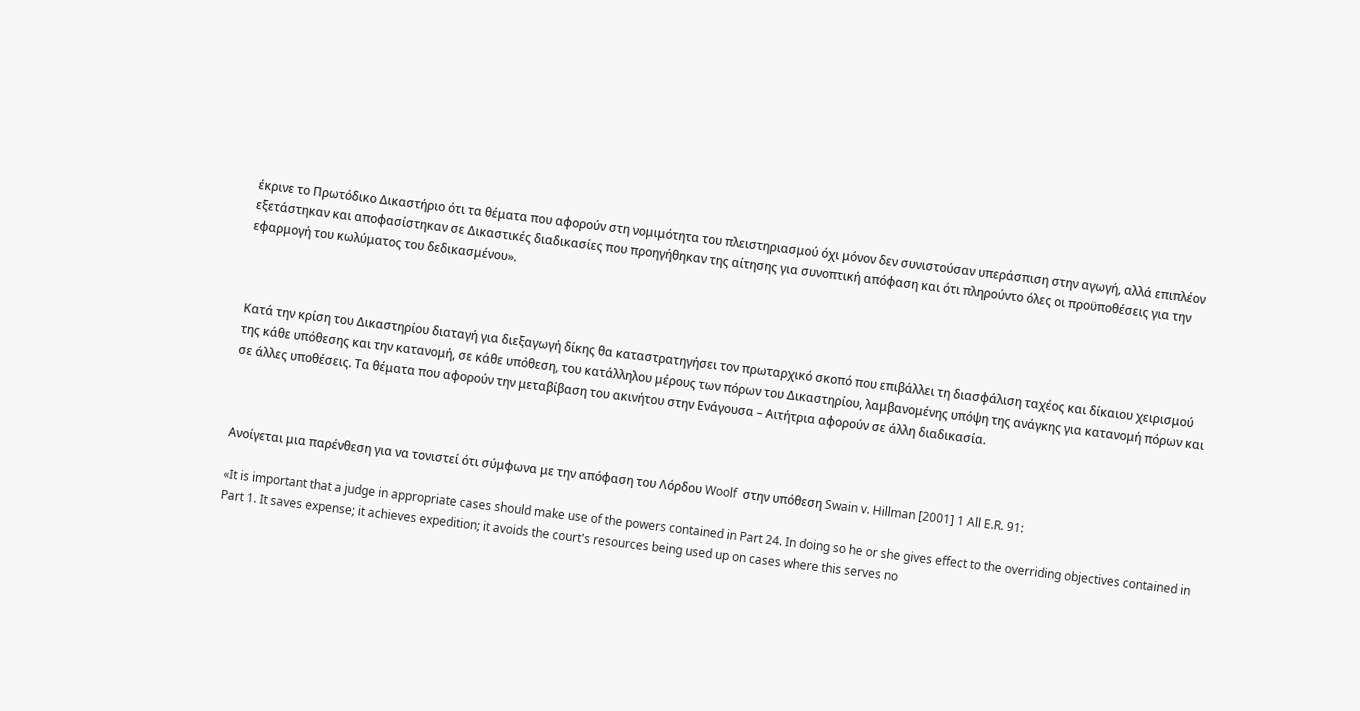έκρινε το Πρωτόδικο Δικαστήριο ότι τα θέματα που αφορούν στη νομιμότητα του πλειστηριασμού όχι μόνον δεν συνιστούσαν υπεράσπιση στην αγωγή, αλλά επιπλέον εξετάστηκαν και αποφασίστηκαν σε Δικαστικές διαδικασίες που προηγήθηκαν της αίτησης για συνοπτική απόφαση και ότι πληρούντο όλες οι προϋποθέσεις για την εφαρμογή του κωλύματος του δεδικασμένου».



Κατά την κρίση του Δικαστηρίου διαταγή για διεξαγωγή δίκης θα καταστρατηγήσει τον πρωταρχικό σκοπό που επιβάλλει τη διασφάλιση ταχέος και δίκαιου χειρισμού της κάθε υπόθεσης και την κατανομή, σε κάθε υπόθεση, του κατάλληλου μέρους των πόρων του Δικαστηρίου, λαμβανομένης υπόψη της ανάγκης για κατανομή πόρων και σε άλλες υποθέσεις. Τα θέματα που αφορούν την μεταβίβαση του ακινήτου στην Ενάγουσα – Αιτήτρια αφορούν σε άλλη διαδικασία.



Ανοίγεται μια παρένθεση για να τονιστεί ότι σύμφωνα με την απόφαση του Λόρδου Woolf  στην υπόθεση Swain v. Hillman [2001] 1 All E.R. 91:

«It is important that a judge in appropriate cases should make use of the powers contained in Part 24. In doing so he or she gives effect to the overriding objectives contained in Part 1. It saves expense; it achieves expedition; it avoids the court's resources being used up on cases where this serves no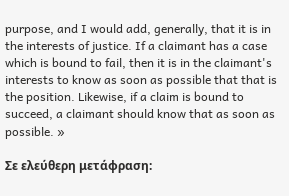purpose, and I would add, generally, that it is in the interests of justice. If a claimant has a case which is bound to fail, then it is in the claimant's interests to know as soon as possible that that is the position. Likewise, if a claim is bound to succeed, a claimant should know that as soon as possible. »

Σε ελεύθερη μετάφραση: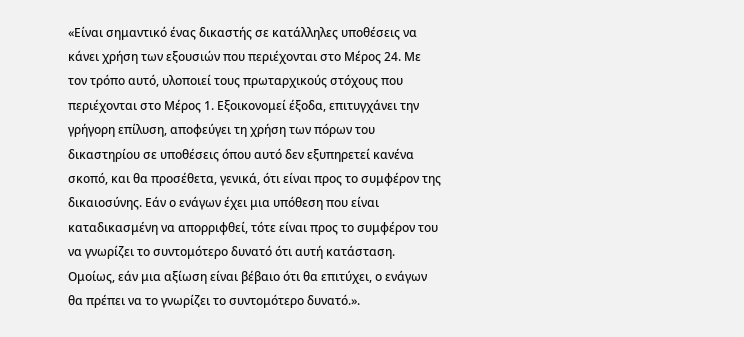«Είναι σημαντικό ένας δικαστής σε κατάλληλες υποθέσεις να κάνει χρήση των εξουσιών που περιέχονται στο Μέρος 24. Με τον τρόπο αυτό, υλοποιεί τους πρωταρχικούς στόχους που περιέχονται στο Μέρος 1. Εξοικονομεί έξοδα, επιτυγχάνει την γρήγορη επίλυση, αποφεύγει τη χρήση των πόρων του δικαστηρίου σε υποθέσεις όπου αυτό δεν εξυπηρετεί κανένα σκοπό, και θα προσέθετα, γενικά, ότι είναι προς το συμφέρον της δικαιοσύνης. Εάν ο ενάγων έχει μια υπόθεση που είναι καταδικασμένη να απορριφθεί, τότε είναι προς το συμφέρον του να γνωρίζει το συντομότερο δυνατό ότι αυτή κατάσταση. Ομοίως, εάν μια αξίωση είναι βέβαιο ότι θα επιτύχει, ο ενάγων θα πρέπει να το γνωρίζει το συντομότερο δυνατό.».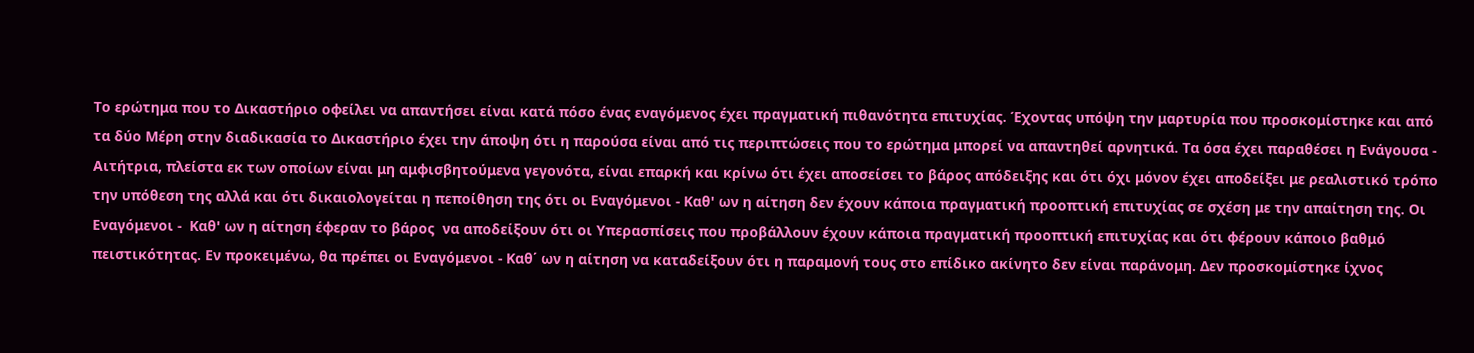Το ερώτημα που το Δικαστήριο οφείλει να απαντήσει είναι κατά πόσο ένας εναγόμενος έχει πραγματική πιθανότητα επιτυχίας. Έχοντας υπόψη την μαρτυρία που προσκομίστηκε και από τα δύο Μέρη στην διαδικασία το Δικαστήριο έχει την άποψη ότι η παρούσα είναι από τις περιπτώσεις που το ερώτημα μπορεί να απαντηθεί αρνητικά. Τα όσα έχει παραθέσει η Ενάγουσα - Αιτήτρια, πλείστα εκ των οποίων είναι μη αμφισβητούμενα γεγονότα, είναι επαρκή και κρίνω ότι έχει αποσείσει το βάρος απόδειξης και ότι όχι μόνον έχει αποδείξει με ρεαλιστικό τρόπο την υπόθεση της αλλά και ότι δικαιολογείται η πεποίθηση της ότι οι Εναγόμενοι - Καθ' ων η αίτηση δεν έχουν κάποια πραγματική προοπτική επιτυχίας σε σχέση με την απαίτηση της. Οι Εναγόμενοι -  Καθ' ων η αίτηση έφεραν το βάρος  να αποδείξουν ότι οι Υπερασπίσεις που προβάλλουν έχουν κάποια πραγματική προοπτική επιτυχίας και ότι φέρουν κάποιο βαθμό πειστικότητας. Εν προκειμένω, θα πρέπει οι Εναγόμενοι - Καθ΄ ων η αίτηση να καταδείξουν ότι η παραμονή τους στο επίδικο ακίνητο δεν είναι παράνομη. Δεν προσκομίστηκε ίχνος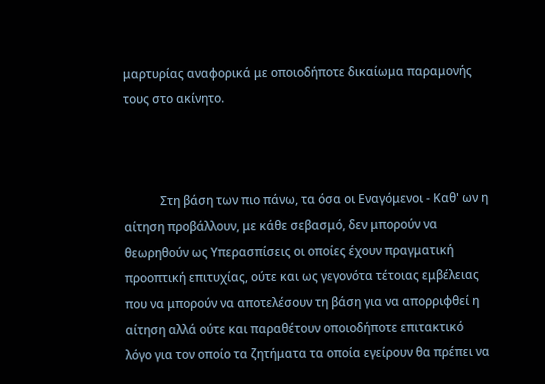μαρτυρίας αναφορικά με οποιοδήποτε δικαίωμα παραμονής τους στο ακίνητο.



            Στη βάση των πιο πάνω, τα όσα οι Εναγόμενοι - Καθ' ων η αίτηση προβάλλουν, με κάθε σεβασμό, δεν μπορούν να θεωρηθούν ως Υπερασπίσεις οι οποίες έχουν πραγματική προοπτική επιτυχίας, ούτε και ως γεγονότα τέτοιας εμβέλειας που να μπορούν να αποτελέσουν τη βάση για να απορριφθεί η αίτηση αλλά ούτε και παραθέτουν οποιοδήποτε επιτακτικό λόγο για τον οποίο τα ζητήματα τα οποία εγείρουν θα πρέπει να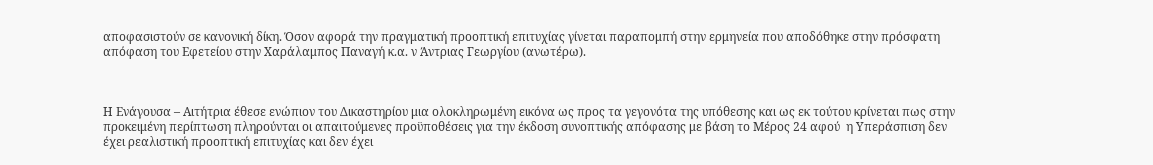αποφασιστούν σε κανονική δίκη. Όσον αφορά την πραγματική προοπτική επιτυχίας γίνεται παραπομπή στην ερμηνεία που αποδόθηκε στην πρόσφατη απόφαση του Εφετείου στην Χαράλαμπος Παναγή κ.α. ν Άντριας Γεωργίου (ανωτέρω).



Η Ενάγουσα – Αιτήτρια έθεσε ενώπιον του Δικαστηρίου μια ολοκληρωμένη εικόνα ως προς τα γεγονότα της υπόθεσης και ως εκ τούτου κρίνεται πως στην προκειμένη περίπτωση πληρούνται οι απαιτούμενες προϋποθέσεις για την έκδοση συνοπτικής απόφασης με βάση το Μέρος 24 αφού  η Υπεράσπιση δεν έχει ρεαλιστική προοπτική επιτυχίας και δεν έχει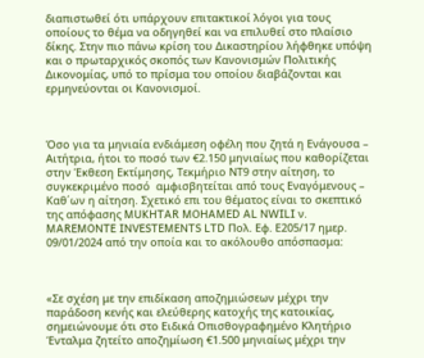διαπιστωθεί ότι υπάρχουν επιτακτικοί λόγοι για τους οποίους το θέμα να οδηγηθεί και να επιλυθεί στο πλαίσιο δίκης. Στην πιο πάνω κρίση του Δικαστηρίου λήφθηκε υπόψη και ο πρωταρχικός σκοπός των Κανονισμών Πολιτικής Δικονομίας, υπό το πρίσμα του οποίου διαβάζονται και ερμηνεύονται οι Κανονισμοί.



Όσο για τα μηνιαία ενδιάμεση οφέλη που ζητά η Ενάγουσα – Αιτήτρια, ήτοι το ποσό των €2.150 μηνιαίως που καθορίζεται στην Έκθεση Εκτίμησης, Τεκμήριο ΝΤ9 στην αίτηση, το συγκεκριμένο ποσό  αμφισβητείται από τους Εναγόμενους – Καθ΄ων η αίτηση. Σχετικό επι του θέματος είναι το σκεπτικό της απόφασης MUKHTAR MOHAMED AL NWILI ν. MAREMONTE INVESTEMENTS LTD Πολ. Εφ. Ε205/17 ημερ. 09/01/2024 από την οποία και το ακόλουθο απόσπασμα:



«Σε σχέση με την επιδίκαση αποζημιώσεων μέχρι την παράδοση κενής και ελεύθερης κατοχής της κατοικίας, σημειώνουμε ότι στο Ειδικά Οπισθογραφημένο Κλητήριο Ένταλμα ζητείτο αποζημίωση €1.500 μηνιαίως μέχρι την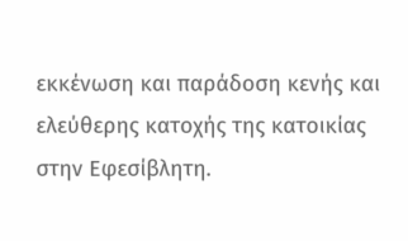εκκένωση και παράδοση κενής και ελεύθερης κατοχής της κατοικίας στην Εφεσίβλητη.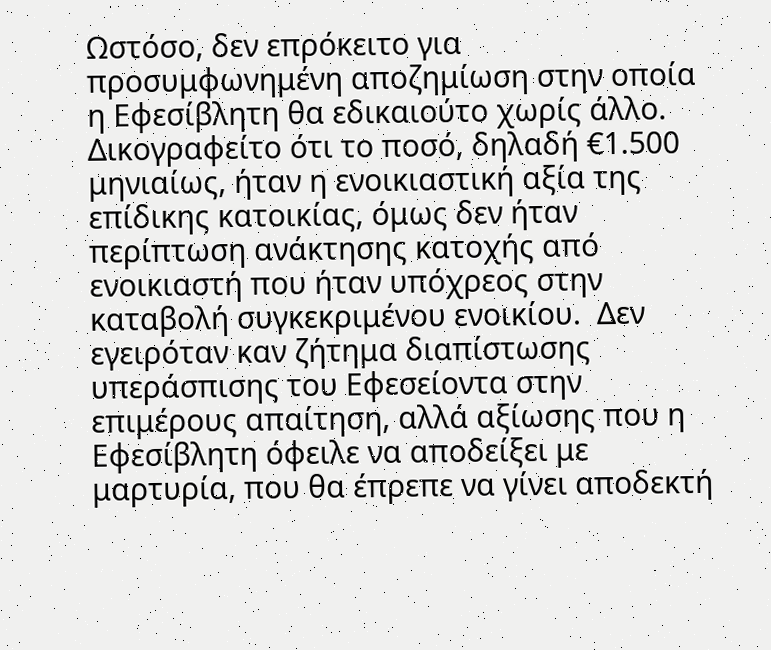Ωστόσο, δεν επρόκειτο για προσυμφωνημένη αποζημίωση στην οποία η Εφεσίβλητη θα εδικαιούτο χωρίς άλλο. Δικογραφείτο ότι το ποσό, δηλαδή €1.500 μηνιαίως, ήταν η ενοικιαστική αξία της επίδικης κατοικίας, όμως δεν ήταν περίπτωση ανάκτησης κατοχής από ενοικιαστή που ήταν υπόχρεος στην καταβολή συγκεκριμένου ενοικίου.  Δεν εγειρόταν καν ζήτημα διαπίστωσης υπεράσπισης του Εφεσείοντα στην επιμέρους απαίτηση, αλλά αξίωσης που η Εφεσίβλητη όφειλε να αποδείξει με μαρτυρία, που θα έπρεπε να γίνει αποδεκτή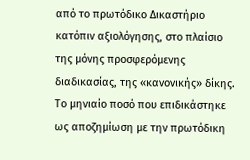από το πρωτόδικο Δικαστήριο κατόπιν αξιολόγησης, στο πλαίσιο της μόνης προσφερόμενης διαδικασίας, της «κανονικής» δίκης.  Το μηνιαίο ποσό που επιδικάστηκε ως αποζημίωση με την πρωτόδικη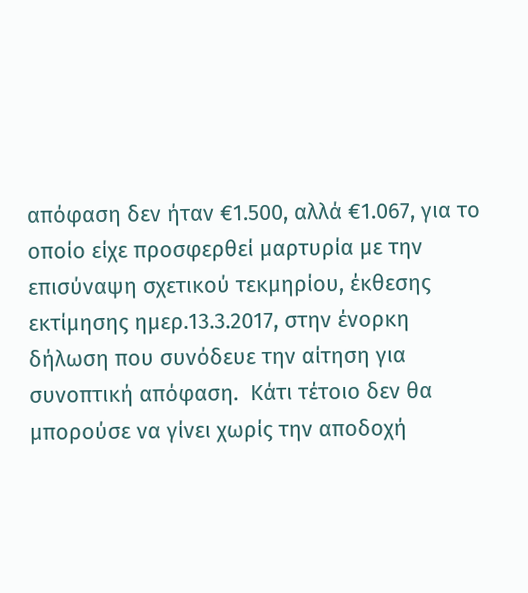απόφαση δεν ήταν €1.500, αλλά €1.067, για το οποίο είχε προσφερθεί μαρτυρία με την επισύναψη σχετικού τεκμηρίου, έκθεσης εκτίμησης ημερ.13.3.2017, στην ένορκη δήλωση που συνόδευε την αίτηση για συνοπτική απόφαση.  Κάτι τέτοιο δεν θα μπορούσε να γίνει χωρίς την αποδοχή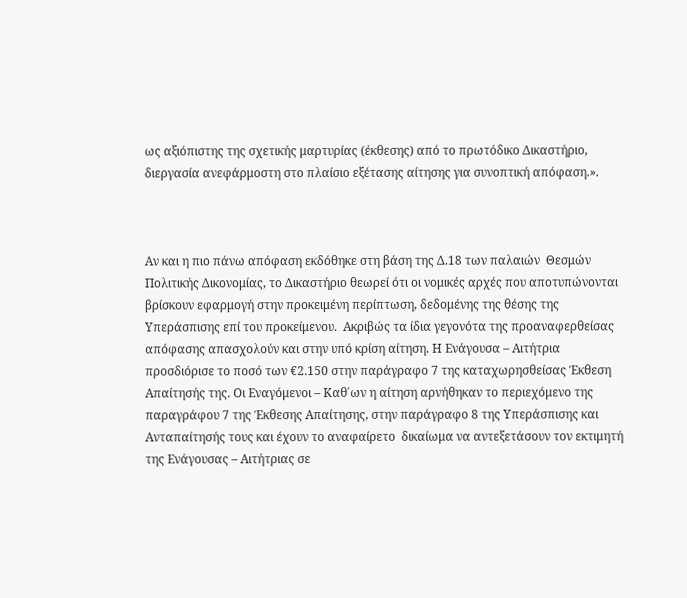ως αξιόπιστης της σχετικής μαρτυρίας (έκθεσης) από το πρωτόδικο Δικαστήριο, διεργασία ανεφάρμοστη στο πλαίσιο εξέτασης αίτησης για συνοπτική απόφαση.».



Αν και η πιο πάνω απόφαση εκδόθηκε στη βάση της Δ.18 των παλαιών  Θεσμών Πολιτικής Δικονομίας, το Δικαστήριο θεωρεί ότι οι νομικές αρχές που αποτυπώνονται βρίσκουν εφαρμογή στην προκειμένη περίπτωση, δεδομένης της θέσης της Υπεράσπισης επί του προκείμενου.  Ακριβώς τα ίδια γεγονότα της προαναφερθείσας απόφασης απασχολούν και στην υπό κρίση αίτηση. Η Ενάγουσα – Αιτήτρια προσδιόρισε το ποσό των €2.150 στην παράγραφο 7 της καταχωρησθείσας Έκθεση Απαίτησής της. Οι Εναγόμενοι – Καθ΄ων η αίτηση αρνήθηκαν το περιεχόμενο της παραγράφου 7 της Έκθεσης Απαίτησης, στην παράγραφο 8 της Υπεράσπισης και Ανταπαίτησής τους και έχουν το αναφαίρετο  δικαίωμα να αντεξετάσουν τον εκτιμητή της Ενάγουσας – Αιτήτριας σε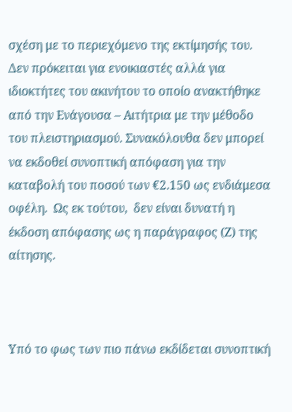σχέση με το περιεχόμενο της εκτίμησής του. Δεν πρόκειται για ενοικιαστές αλλά για ιδιοκτήτες του ακινήτου το οποίο ανακτήθηκε από την Ενάγουσα – Αιτήτρια με την μέθοδο του πλειστηριασμού. Συνακόλουθα δεν μπορεί να εκδοθεί συνοπτική απόφαση για την καταβολή του ποσού των €2.150 ως ενδιάμεσα οφέλη.  Ως εκ τούτου,  δεν είναι δυνατή η έκδοση απόφασης ως η παράγραφος (Ζ) της αίτησης.



Υπό το φως των πιο πάνω εκδίδεται συνοπτική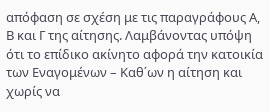απόφαση σε σχέση με τις παραγράφους Α, Β και Γ της αίτησης. Λαμβάνοντας υπόψη ότι το επίδικο ακίνητο αφορά την κατοικία των Εναγομένων – Καθ΄ων η αίτηση και χωρίς να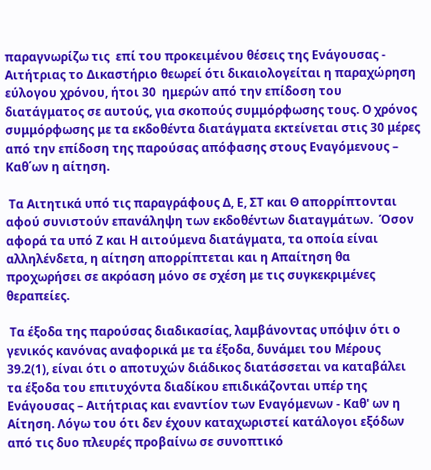παραγνωρίζω τις  επί του προκειμένου θέσεις της Ενάγουσας - Αιτήτριας το Δικαστήριο θεωρεί ότι δικαιολογείται η παραχώρηση εύλογου χρόνου, ήτοι 30  ημερών από την επίδοση του διατάγματος σε αυτούς, για σκοπούς συμμόρφωσης τους. Ο χρόνος συμμόρφωσης με τα εκδοθέντα διατάγματα εκτείνεται στις 30 μέρες από την επίδοση της παρούσας απόφασης στους Εναγόμενους – Καθ΄ων η αίτηση.

 Τα Αιτητικά υπό τις παραγράφους Δ, Ε, ΣΤ και Θ απορρίπτονται αφού συνιστούν επανάληψη των εκδοθέντων διαταγμάτων.  Όσον αφορά τα υπό Ζ και Η αιτούμενα διατάγματα, τα οποία είναι αλληλένδετα, η αίτηση απορρίπτεται και η Απαίτηση θα προχωρήσει σε ακρόαση μόνο σε σχέση με τις συγκεκριμένες θεραπείες.

 Τα έξοδα της παρούσας διαδικασίας, λαμβάνοντας υπόψιν ότι ο γενικός κανόνας αναφορικά με τα έξοδα, δυνάμει του Μέρους 39.2(1), είναι ότι ο αποτυχών διάδικος διατάσσεται να καταβάλει τα έξοδα του επιτυχόντα διαδίκου επιδικάζονται υπέρ της Ενάγουσας – Αιτήτριας και εναντίον των Εναγόμενων - Καθ' ων η Αίτηση. Λόγω του ότι δεν έχουν καταχωριστεί κατάλογοι εξόδων από τις δυο πλευρές προβαίνω σε συνοπτικό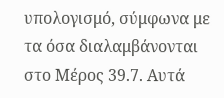υπολογισμό, σύμφωνα με τα όσα διαλαμβάνονται στο Μέρος 39.7. Αυτά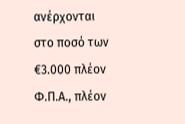ανέρχονται στο ποσό των €3.000 πλέον Φ.Π.Α., πλέον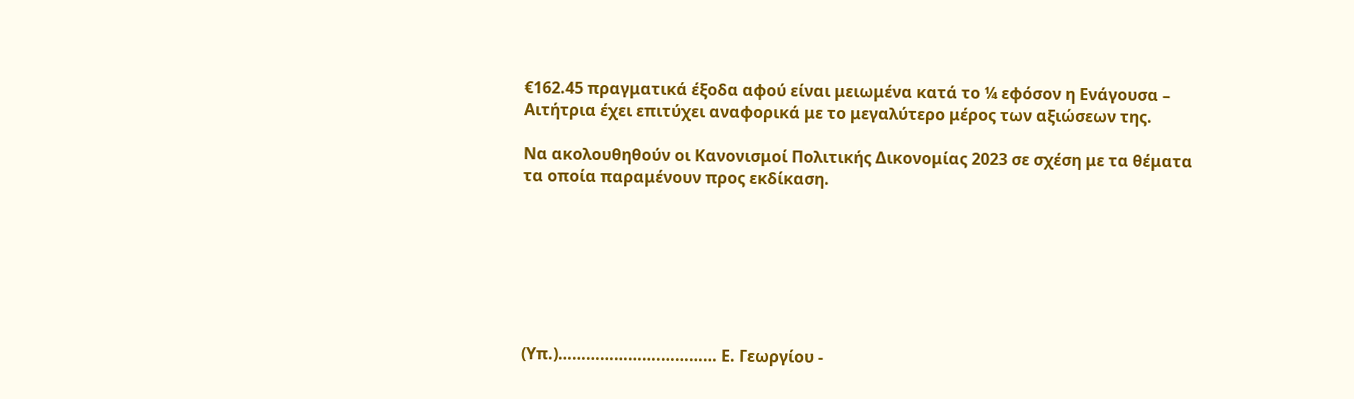€162.45 πραγματικά έξοδα αφού είναι μειωμένα κατά το ¼ εφόσον η Ενάγουσα – Αιτήτρια έχει επιτύχει αναφορικά με το μεγαλύτερο μέρος των αξιώσεων της.

Να ακολουθηθούν οι Κανονισμοί Πολιτικής Δικονομίας 2023 σε σχέση με τα θέματα τα οποία παραμένουν προς εκδίκαση.







(Υπ.)………………….………… Ε. Γεωργίου -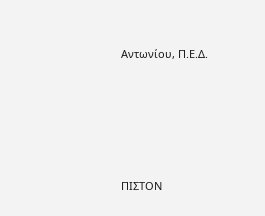Αντωνίου, Π.Ε.Δ.







ΠΙΣΤΟΝ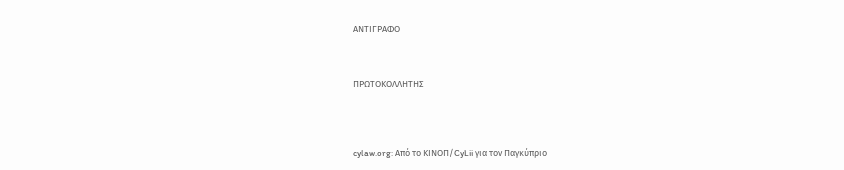ΑΝΤΙΓΡΑΦΟ



ΠΡΩΤΟΚΟΛΛΗΤΗΣ




cylaw.org: Από το ΚΙΝOΠ/CyLii για τον Παγκύπριο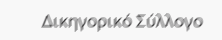Δικηγορικό Σύλλογο